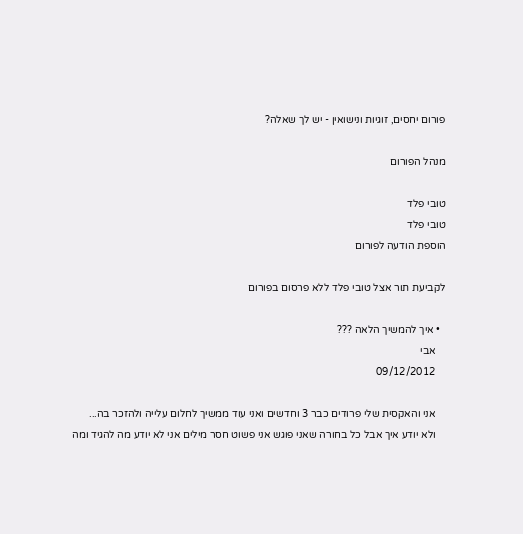פורום יחסים, זוגיות ונישואין - יש לך שאלה?

מנהל הפורום

טובי פלד
טובי פלד
הוספת הודעה לפורום

לקביעת תור אצל טובי פלד ללא פרסום בפורום

  • איך להמשיך הלאה ???
    אבי
    09/12/2012

    אני והאקסית שלי פרודים כבר 3 וחדשים ואני עוד ממשיך לחלום עלייה ולהזכר בה...
    ולא יודע איך אבל כל בחורה שאני פוגש אני פשוט חסר מילים אני לא יודע מה להגיד ומה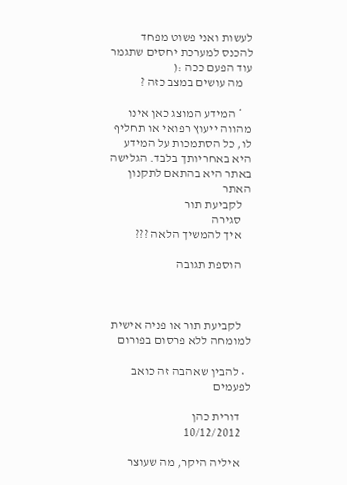לעשות ואני פשוט מפחד להכנס למערכת יחסים שתגמר עוד הפעם ככה :(
    מה עושים במצב כזה ?

    * המידע המוצג כאן אינו מהווה ייעוץ רפואי או תחליף לו, כל הסתמכות על המידע היא באחריותך בלבד. הגלישה באתר היא בהתאם לתקנון האתר
    לקביעת תור
    סגירה
    איך להמשיך הלאה ???

    הוספת תגובה



    לקביעת תור או פניה אישית למומחה ללא פרסום בפורום

  • להבין שאהבה זה כואב לפעמים

    דורית כהן
    10/12/2012

    איליה היקר, מה שעוצר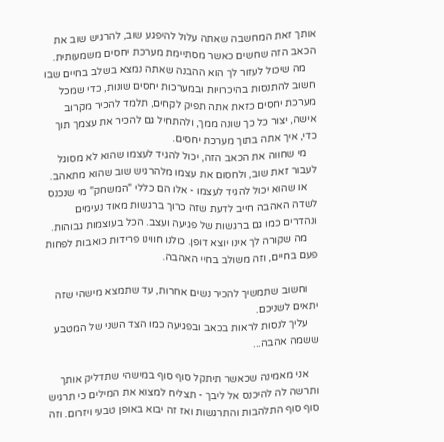אותך זאת המחשבה שאתה עלול להיפגע שוב, להרגיש שוב את הכאב הזה שחשים כאשר מסתיימת מערכת יחסים משמעותית.
    מה שיכול לעזור לך הוא ההבנה שאתה נמצא בשלב בחיים שבו חשוב להתנסות בהיכרויות ובמערכות יחסים שונות, כדי שמכל מערכת יחסים כזאת אתה תפיק לקחים, תלמד להכיר מקרוב אישה, יצור כל כך שונה ממך, ולהתחיל גם להכיר את עצמך תוך כדי, איך אתה בתוך מערכת יחסים.
    מי שחווה את הכאב הזה, יכול להגיד לעצמו שהוא לא מסוגל לעבור זאת שוב, ולחסום את עצמו מלהרגיש שוב שהוא מתאהב.
    או שהוא יכול להגיד לעצמו - אלו הם כללי "המשחק" מי שנכנס לשדה האהבה חייב לדעת שזה כרוך ברגשות מאוד נעימים ונהדרים כמו גם ברגשות של פגיעה ועצב. הכל בעוצמות גבוהות.
    מה שקורה לך אינו יוצא דופן. כולנו חווינו פרידות כואבות לפחות פעם בחיים, וזה משולב בחיי האהבה.

    וחשוב שתמשיך להכיר נשים אחרות, עד שתמצא מישהי שזה יתאים לשניכם.
    עליך לנסות לראות בכאב ובפגיעה כמו הצד השני של המטבע ששמה אהבה...

    אני מאמינה שכאשר תיתקל סוף סוף במישהי שתדליק אותך ותרשה לה להיכנס אל ליבך - תצליח למצוא את המילים כי תרגיש סוף סוף התלהבות והתרגשות ואז זה יבוא באופן טבעי ויזרום. וזה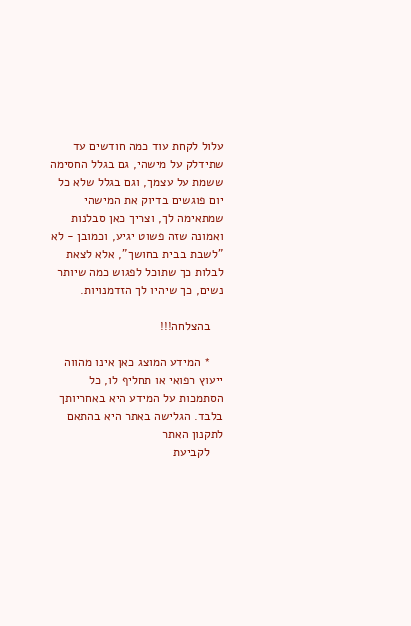עלול לקחת עוד כמה חודשים עד שתידלק על מישהי, גם בגלל החסימה ששמת על עצמך, וגם בגלל שלא כל יום פוגשים בדיוק את המישהי שמתאימה לך, וצריך כאן סבלנות ואמונה שזה פשוט יגיע, וכמובן - לא "לשבת בבית בחושך", אלא לצאת לבלות כך שתוכל לפגוש כמה שיותר נשים, כך שיהיו לך הזדמנויות.

    בהצלחה!!!

    * המידע המוצג כאן אינו מהווה ייעוץ רפואי או תחליף לו, כל הסתמכות על המידע היא באחריותך בלבד. הגלישה באתר היא בהתאם לתקנון האתר
    לקביעת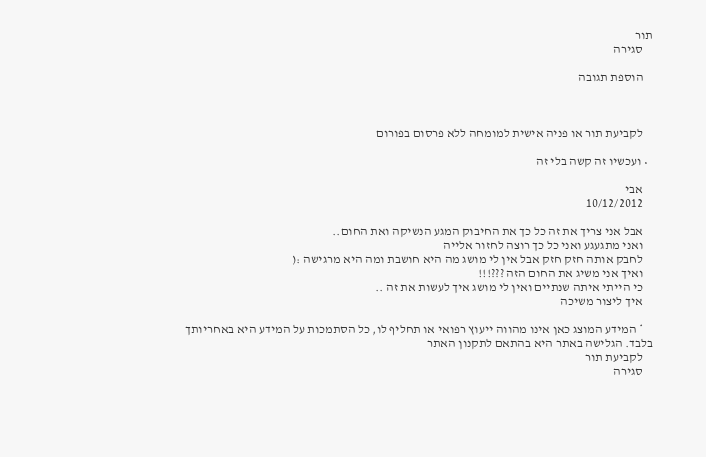תור
    סגירה

    הוספת תגובה



    לקביעת תור או פניה אישית למומחה ללא פרסום בפורום

  • ועכשיו זה קשה בלי זה

    אבי
    10/12/2012

    אבל אני צריך את זה כל כך את החיבוק המגע הנשיקה ואת החום..
    ואני מתגעגע ואני כל כך רוצה לחזור אלייה
    לחבק אותה חזק חזק אבל אין לי מושג מה היא חושבת ומה היא מרגישה :(
    ואיך אני משיג את החום הזה ???!!!
    כי הייתי איתה שנתיים ואין לי מושג איך לעשות את זה ..
    איך ליצור משיכה

    * המידע המוצג כאן אינו מהווה ייעוץ רפואי או תחליף לו, כל הסתמכות על המידע היא באחריותך בלבד. הגלישה באתר היא בהתאם לתקנון האתר
    לקביעת תור
    סגירה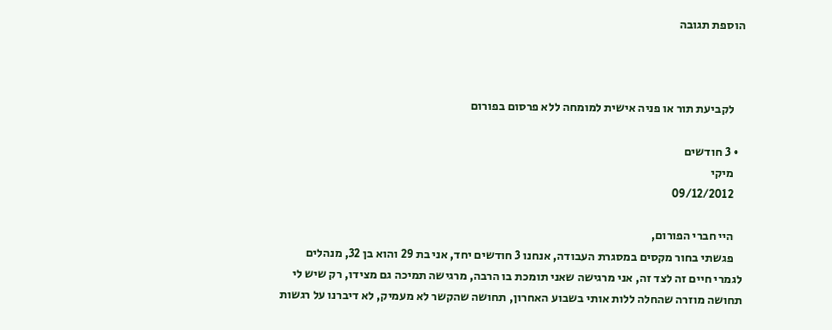הוספת תגובה



    לקביעת תור או פניה אישית למומחה ללא פרסום בפורום

  • 3 חודשים
    מיקי
    09/12/2012

    היי חברי הפורום,
    פגשתי בחור מקסים במסגרת העבודה, אנחנו 3 חודשים יחד, אני בת 29 והוא בן 32, מנהלים לגמרי חיים זה לצד זה, אני מרגישה שאני תומכת בו הרבה, מרגישה תמיכה גם מצידו, רק שיש לי תחושה מוזרה שהחלה ללות אותי בשבוע האחרון, תחושה שהקשר לא מעמיק, לא דיברנו על רגשות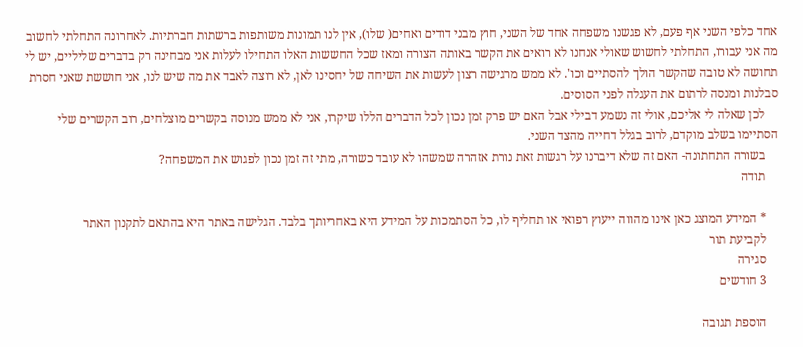אחד כלפי השני אף פעם, לא פגשנו משפחה אחד של השני, חוץ מבני דודים ואחים( שלו), אין לנו תמונות משותפות ברשתות חברתיות. לאחרונה התחלתי לחשוב מה אני עבורו, התחלתי לחשוש שאולי אנחנו לא רואים את הקשר באותה הצורה ומאז שכל החששות האלו התחילו לעלות אני מבחינה רק בדברים שליליים, יש לי תחושה לא טובה שהקשר הולך להסתיים וכו'. לא ממש מרגישה רצון לעשות את השיחה של יחסינו לאן, לא רוצה לאבד את מה שיש לנו, אני חוששת שאני חסרת סבלנות ומנסה לרתום את העגלה לפני הסוסים.
    לכן שאלה לי אליכם, אולי זה נשמע דבילי אבל האם יש פרק זמן נכון לכל הדברים הללו שיקרו, אני לא ממש מנוסה בקשרים מוצלחים, רוב הקשרים שלי הסתיימו בשלב מוקדם, לרוב בגלל דחייה מהצד השני.
    בשורה התחתונה- האם זה שלא דיברנו על רגשות זאת נורת אזהרה שמשהו לא עובד כשורה, מתי זה זמן נכון לפגוש את המשפחה?
    תודה

    * המידע המוצג כאן אינו מהווה ייעוץ רפואי או תחליף לו, כל הסתמכות על המידע היא באחריותך בלבד. הגלישה באתר היא בהתאם לתקנון האתר
    לקביעת תור
    סגירה
    3 חודשים

    הוספת תגובה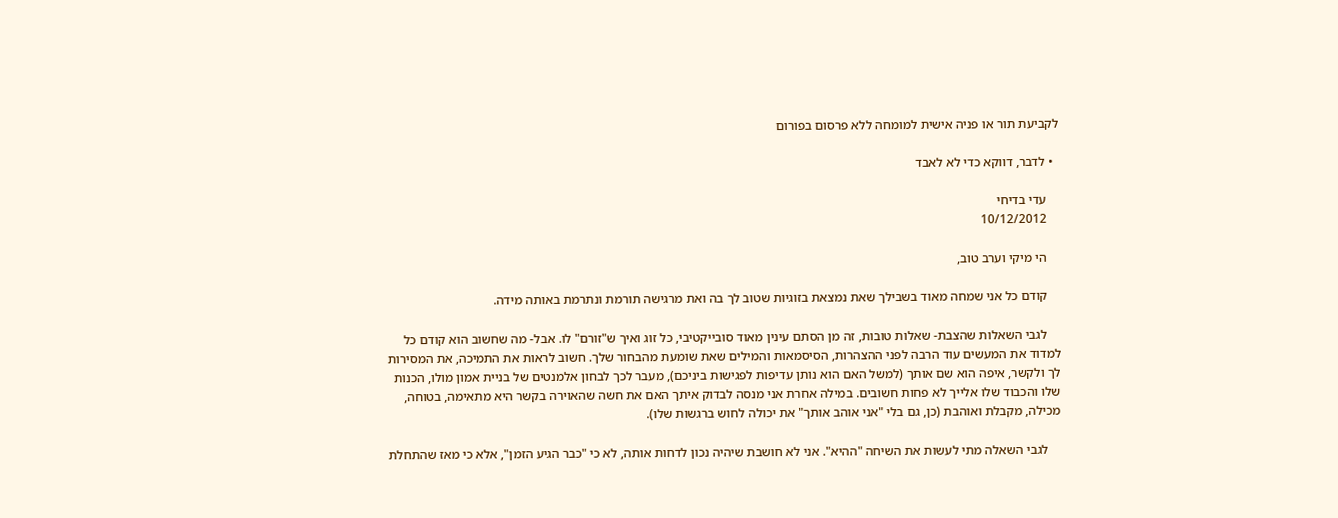לקביעת תור או פניה אישית למומחה ללא פרסום בפורום

  • לדבר, דווקא כדי לא לאבד

    עדי בדיחי
    10/12/2012

    הי מיקי וערב טוב,

    קודם כל אני שמחה מאוד בשבילך שאת נמצאת בזוגיות שטוב לך בה ואת מרגישה תורמת ונתרמת באותה מידה.

    לגבי השאלות שהצבת- שאלות טובות, זה מן הסתם עינין מאוד סובייקטיבי, כל זוג ואיך ש"זורם" לו. אבל- מה שחשוב הוא קודם כל למדוד את המעשים עוד הרבה לפני ההצהרות, הסיסמאות והמילים שאת שומעת מהבחור שלך. חשוב לראות את התמיכה, את המסירות לך ולקשר, איפה הוא שם אותך (למשל האם הוא נותן עדיפות לפגישות ביניכם), מעבר לכך לבחון אלמנטים של בניית אמון מולו, הכנות שלו והכבוד שלו אלייך לא פחות חשובים. במילה אחרת אני מנסה לבדוק איתך האם את חשה שהאוירה בקשר היא מתאימה, בטוחה, מכילה, מקבלת ואוהבת (כן, גם בלי "אני אוהב אותך" את יכולה לחוש ברגשות שלו).

    לגבי השאלה מתי לעשות את השיחה "ההיא". אני לא חושבת שיהיה נכון לדחות אותה, לא כי "כבר הגיע הזמן", אלא כי מאז שהתחלת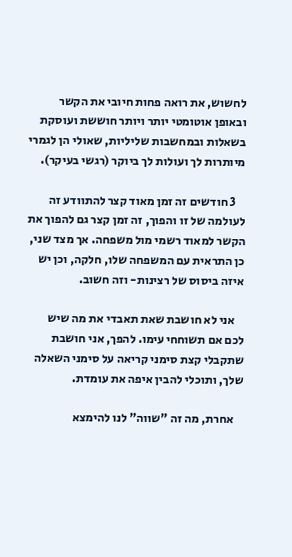לחשוש, את רואה פחות חיובי את הקשר ובאופן אוטומטי יותר ויותר חוששת ועוסקת בשאלות ובמחשבות שליליות, שאולי הן לגמרי מיותרות לך ועולות לך ביוקר (רגשי בעיקר).

    3 חודשים זה זמן מאוד קצר להתוודע זה לעולמה של זו והפוך, זה זמן קצר גם להפוך את הקשר למאוד רשמי מול משפחה. אך מצד שני, כן התראית עם המשפחה שלו, חלקה, וכן יש איזה ביסוס של רצינות- וזה חשוב.

    אני לא חושבת שאת תאבדי את מה שיש לכם אם תשוחחי עימו. להפך, אני חושבת שתקבלי קצת סימני קריאה על סימני השאלה שלך, ותוכלי להבין איפה את עומדת.

    אחרת, מה זה "שווה" לנו להימצא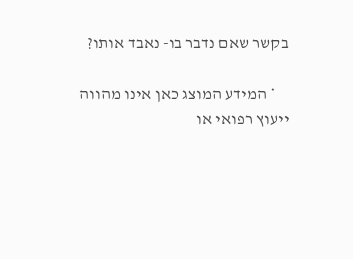בקשר שאם נדבר בו- נאבד אותו?

    * המידע המוצג כאן אינו מהווה ייעוץ רפואי או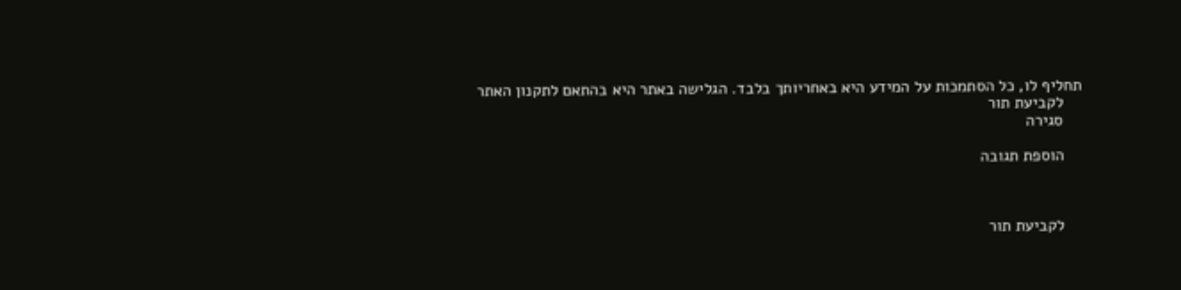תחליף לו, כל הסתמכות על המידע היא באחריותך בלבד. הגלישה באתר היא בהתאם לתקנון האתר
    לקביעת תור
    סגירה

    הוספת תגובה



    לקביעת תור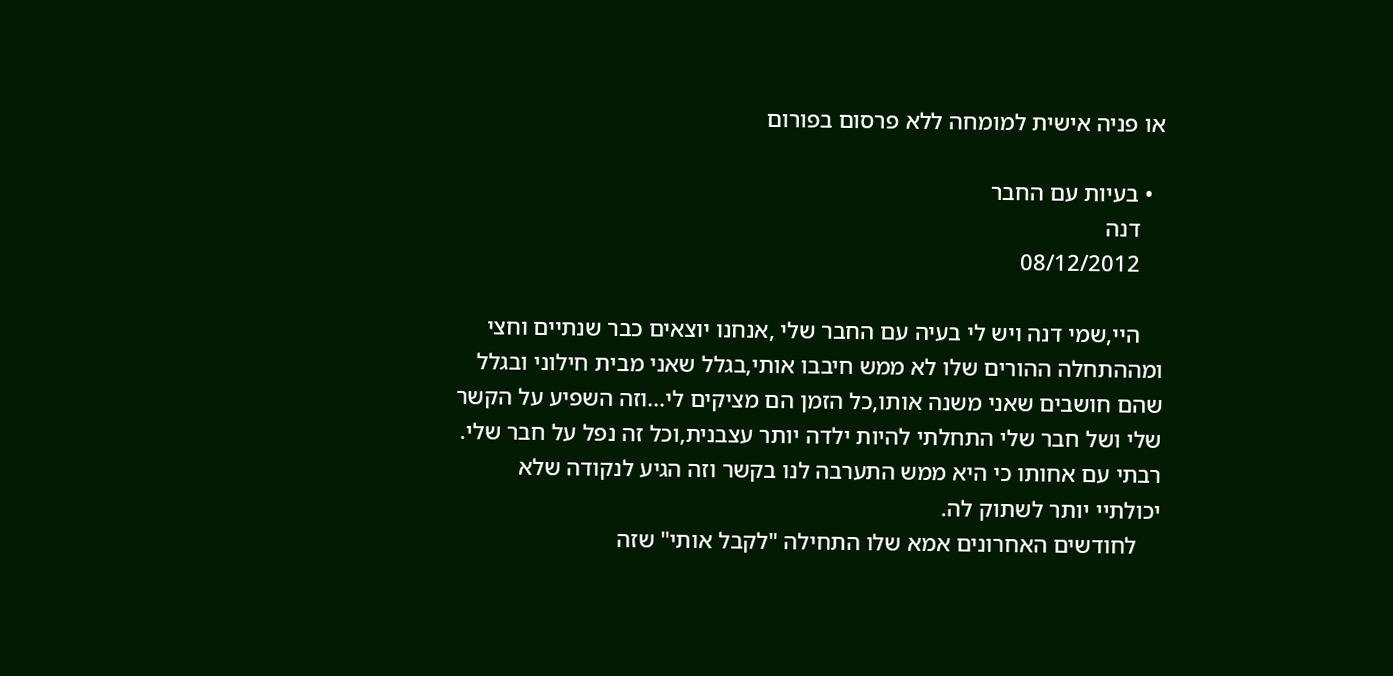או פניה אישית למומחה ללא פרסום בפורום

  • בעיות עם החבר
    דנה
    08/12/2012

    היי,שמי דנה ויש לי בעיה עם החבר שלי ,אנחנו יוצאים כבר שנתיים וחצי ומההתחלה ההורים שלו לא ממש חיבבו אותי,בגלל שאני מבית חילוני ובגלל שהם חושבים שאני משנה אותו,כל הזמן הם מציקים לי...וזה השפיע על הקשר שלי ושל חבר שלי התחלתי להיות ילדה יותר עצבנית,וכל זה נפל על חבר שלי. רבתי עם אחותו כי היא ממש התערבה לנו בקשר וזה הגיע לנקודה שלא יכולתיי יותר לשתוק לה.
    לחודשים האחרונים אמא שלו התחילה "לקבל אותי" שזה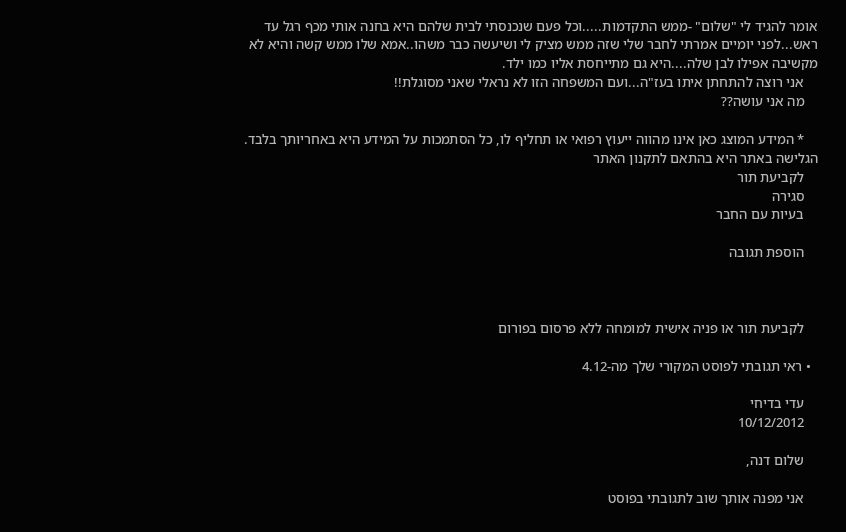אומר להגיד לי "שלום" -ממש התקדמות.....וכל פעם שנכנסתי לבית שלהם היא בחנה אותי מכף רגל עד ראש...לפני יומיים אמרתי לחבר שלי שזה ממש מציק לי ושיעשה כבר משהו..אמא שלו ממש קשה והיא לא מקשיבה אפילו לבן שלה....היא גם מתייחסת אליו כמו ילד.
    אני רוצה להתחתן איתו בעז"ה...ועם המשפחה הזו לא נראלי שאני מסוגלת!!
    מה אני עושה??

    * המידע המוצג כאן אינו מהווה ייעוץ רפואי או תחליף לו, כל הסתמכות על המידע היא באחריותך בלבד. הגלישה באתר היא בהתאם לתקנון האתר
    לקביעת תור
    סגירה
    בעיות עם החבר

    הוספת תגובה



    לקביעת תור או פניה אישית למומחה ללא פרסום בפורום

  • ראי תגובתי לפוסט המקורי שלך מה-4.12

    עדי בדיחי
    10/12/2012

    שלום דנה,

    אני מפנה אותך שוב לתגובתי בפוסט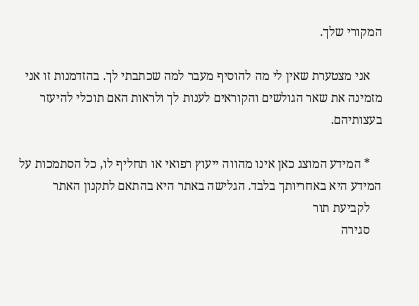המקורי שלך.

    אני מצטערת שאין לי מה להוסיף מעבר למה שכתבתי לך. בהזדמנות זו אני מזמינה את שאר הגולשים והקוראים לענות לך ולראות האם תוכלי להיעזר בעצותיהם.

    * המידע המוצג כאן אינו מהווה ייעוץ רפואי או תחליף לו, כל הסתמכות על המידע היא באחריותך בלבד. הגלישה באתר היא בהתאם לתקנון האתר
    לקביעת תור
    סגירה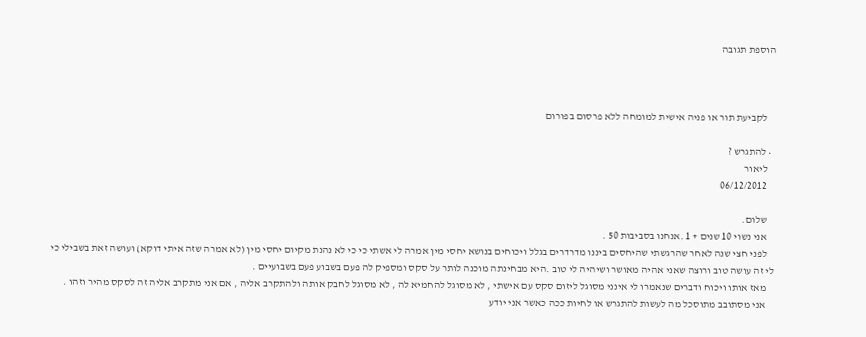הוספת תגובה



    לקביעת תור או פניה אישית למומחה ללא פרסום בפורום

  • להתגרש ?
    ליאור
    06/12/2012

    שלום.
    אני נשוי 10 שנים + 1 .אנחנו בסביבות 50 .
    לפני חצי שנה לאחר שהרגשתי שהיחסים ביננו מדרדרים בגלל ויכוחים בנושא יחסי מין אמרה לי אשתי כי כי לא נהנת מקיום יחסי מין (לא אמרה שזה איתי דוקא) ועושה זאת בשבילי כי לי זה עושה טוב ורוצה שאני אהיה מאושר ושיהיה לי טוב .היא מבחינתה מוכנה לותר על סקס ומספיק לה פעם בשבוע פעם בשבועיים .
    מאז אותו ויכוח ודברים שנאמרו לי אינני מסוגל ליזום סקס עם אישתי , לא מסוגל להחמיא לה , לא מסוגל לחבק אותה ולהתקרב אליה , אם אני מתקרב אליה זה לסקס מהיר וזהו .
    אני מסתובב מתוסכל מה לעשות להתגרש או לחיות ככה כאשר אני יודע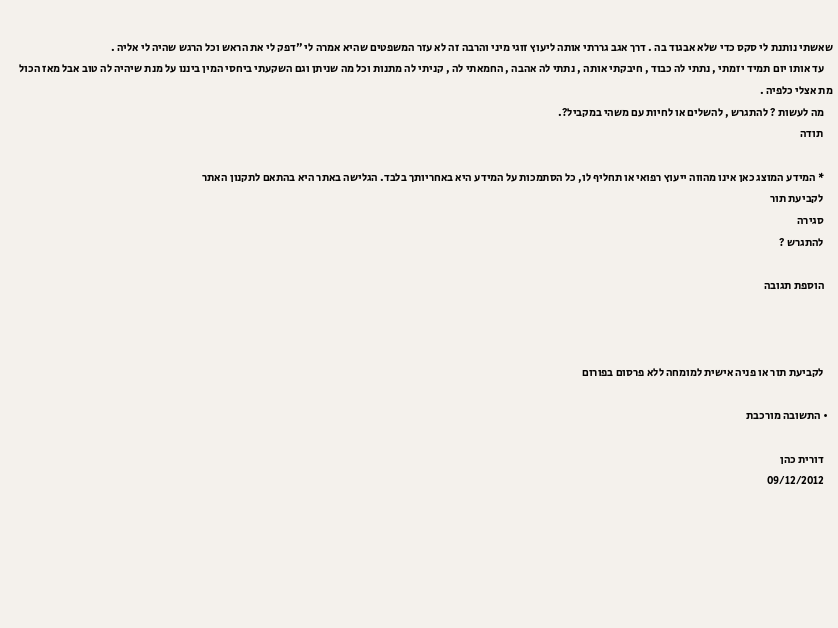שאשתי נותנת לי סקס כדי שלא אבגוד בה . דרך אגב גררתי אותה ליעוץ זוגי מיני והרבה זה לא עזר המשפטים שהיא אמרה לי "דפק לי את הראש וכל הרגש שהיה לי אליה .
    עד אותו יום תמיד יזמתי , נתתי לה כבוד , חיבקתי אותה , נתתי לה אהבה , החמאתי לה , קניתי לה מתנות וכל מה שניתן וגם השקעתי ביחסי המין ביננו על מנת שיהיה לה טוב אבל מאז הכול מת אצלי כלפיה .
    מה לעשות ? להתגרש , להשלים או לחיות עם משהי במקביל?.
    תודה

    * המידע המוצג כאן אינו מהווה ייעוץ רפואי או תחליף לו, כל הסתמכות על המידע היא באחריותך בלבד. הגלישה באתר היא בהתאם לתקנון האתר
    לקביעת תור
    סגירה
    להתגרש ?

    הוספת תגובה



    לקביעת תור או פניה אישית למומחה ללא פרסום בפורום

  • התשובה מורכבת

    דורית כהן
    09/12/2012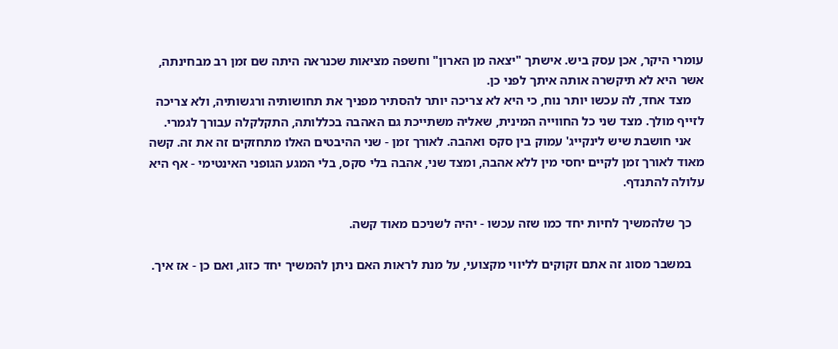עומרי היקר, אכן עסק ביש. אישתך "יצאה מן הארון" וחשפה מציאות שכנראה היתה שם זמן רב מבחינתה, אשר היא לא תיקשרה אותה איתך לפני כן.
    מצד אחד, לה עכשו יותר נוח, כי היא לא צריכה יותר להסתיר מפניך את תחושותיה ורגשותיה, ולא צריכה לזייף מולך. מצד שני כל החווייה המינית, שאליה משתייכת גם האהבה בכללותה, התקלקלה עבורך לגמרי.
    אני חושבת שיש לינקייג' עמוק בין סקס ואהבה. לאורך זמן - שני ההיבטים האלו מתחזקים זה את זה. קשה מאוד לאורך זמן לקיים יחסי מין ללא אהבה, ומצד שני, אהבה בלי סקס, בלי המגע הגופני האינטימי - אף היא עלולה להתנדף.

    כך שלהמשיך לחיות יחד כמו שזה עכשו - יהיה לשניכם מאוד קשה.

    במשבר מסוג זה אתם זקוקים לליווי מקצועי, על מנת לראות האם ניתן להמשיך יחד כזוג, ואם כן - אז איך.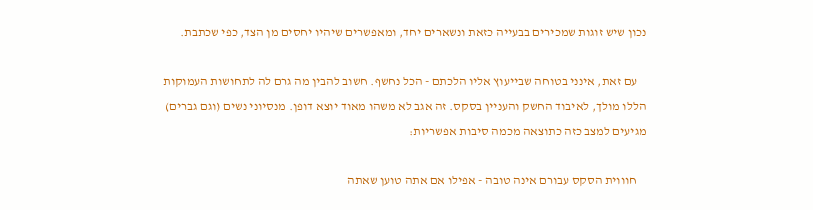נכון שיש זוגות שמכירים בבעייה כזאת ונשארים יחד, ומאפשרים שיהיו יחסים מן הצד, כפי שכתבת.

    עם זאת, אינני בטוחה שבייעוץ אליו הלכתם - הכל נחשף. חשוב להבין מה גרם לה לתחושות העמוקות הללו מולך, לאיבוד החשק והעניין בסקס. זה אגב לא משהו מאוד יוצא דופן. מנסיוני נשים (וגם גברים) מגיעים למצב כזה כתוצאה מכמה סיבות אפשריות:

    חוווית הסקס עבורם אינה טובה - אפילו אם אתה טוען שאתה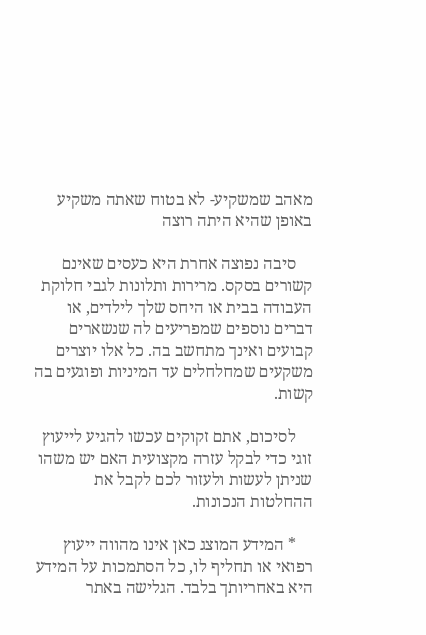מאהב שמשקיע- לא בטוח שאתה משקיע באופן שהיא היתה רוצה

    סיבה נפוצה אחרת היא כעסים שאינם קשורים בסקס. מרירות ותלונות לגבי חלוקת העבודה בבית או היחס שלך לילדים, או דברים נוספים שמפריעים לה שנשארים קבועים ואינך מתחשב בה. כל אלו יוצרים משקעים שמחלחלים עד המיניות ופוגעים בה קשות.

    לסיכום, אתם זקוקים עכשו להגיע לייעוץ זוגי כדי לבקל עזרה מקצועית האם יש משהו שניתן לעשות ולעזור לכם לקבל את ההחלטות הנכונות.

    * המידע המוצג כאן אינו מהווה ייעוץ רפואי או תחליף לו, כל הסתמכות על המידע היא באחריותך בלבד. הגלישה באתר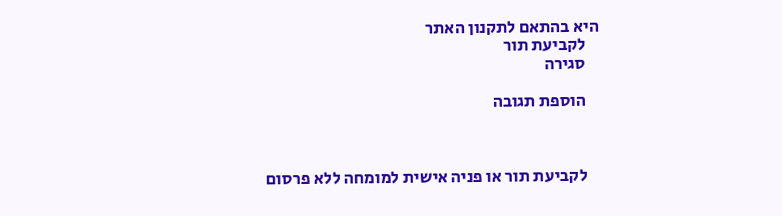היא בהתאם לתקנון האתר
    לקביעת תור
    סגירה

    הוספת תגובה



    לקביעת תור או פניה אישית למומחה ללא פרסום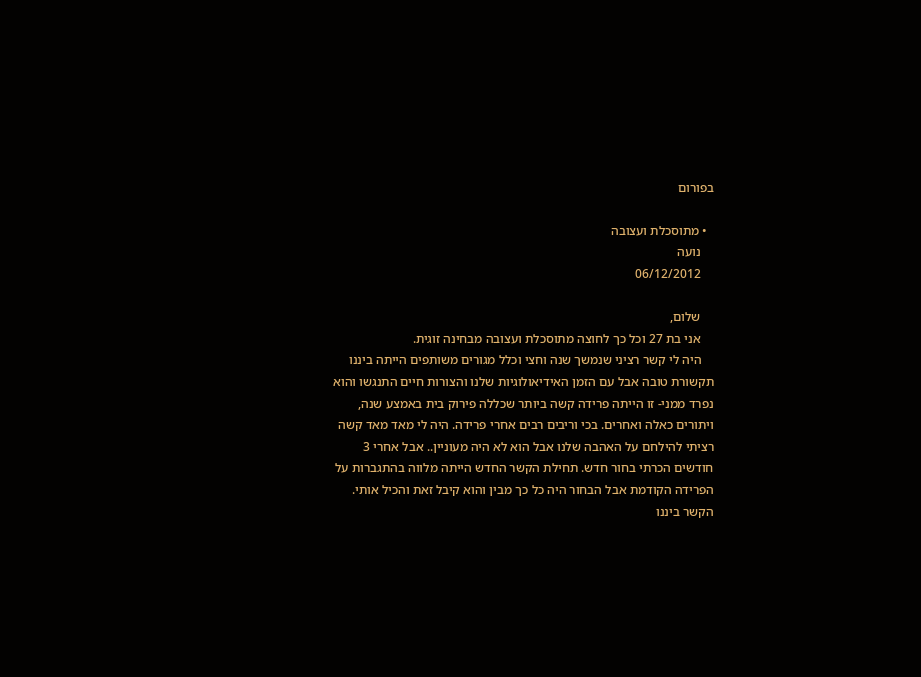בפורום

  • מתוסכלת ועצובה
    נועה
    06/12/2012

    שלום,
    אני בת 27 וכל כך לחוצה מתוסכלת ועצובה מבחינה זוגית.
    היה לי קשר רציני שנמשך שנה וחצי וכלל מגורים משותפים הייתה ביננו תקשורת טובה אבל עם הזמן האידיאולוגיות שלנו והצורות חיים התנגשו והוא נפרד ממני- זו הייתה פרידה קשה ביותר שכללה פירוק בית באמצע שנה, ויתורים כאלה ואחרים. בכי וריבים רבים אחרי פרידה. היה לי מאד מאד קשה רציתי להילחם על האהבה שלנו אבל הוא לא היה מעוניין.. אבל אחרי 3 חודשים הכרתי בחור חדש. תחילת הקשר החדש הייתה מלווה בהתגברות על הפרידה הקודמת אבל הבחור היה כל כך מבין והוא קיבל זאת והכיל אותי. הקשר ביננו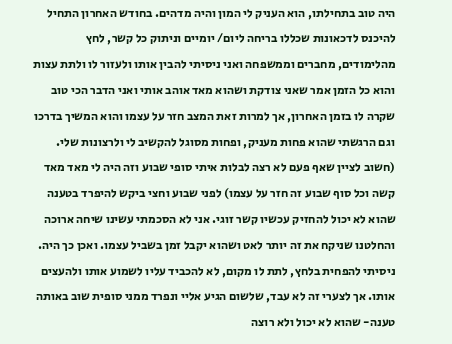היה טוב בתחילתו, הוא העניק לי המון והיה מדהים. בחודש האחרון התחיל להיכנס לדכאונות שכללו בריחה ליום/ יומיים וניתוק כל קשר, לחץ מהלימודים, מחברים וממשפחה ואני ניסיתי להבין אותו ולעזור לו ולתת עצות והוא כל הזמן אמר שאני צודקת ושהוא מאד אוהב אותי ואני הדבר הכי טוב שקרה לו בזמן האחרון, אך למרות זאת המצב חזר על עצמו והוא המשיך בדרכו וגם הרגשתי שהוא פחות מעניק, ופחות מסוגל להקשיב לי ולרצונות שלי. (חשוב לציין שאף פעם לא רצה לבלות איתי סופי שבוע וזה היה לי מאד מאד קשה וכל סוף שבוע זה חזר על עצמו) לפני שבוע וחצי ביקש להיפרד בטענה שהוא לא יכול להחזיק עכשיו קשר זוגי. אני לא הסכמתי עשינו שיחה ארוכה והחלטנו שניקח את זה יותר לאט ושהוא יקבל זמן בשביל עצמו. ואכן כך היה. ניסיתי להפחית בלחץ, לתת לו מקום, לא להכביד עליו לשמוע אותו ולהעצים אותו. אך לצערי זה לא עבד, שלשום הגיע אליי ונפרד ממני סופית שוב באותה טענה- שהוא לא יכול ולא רוצה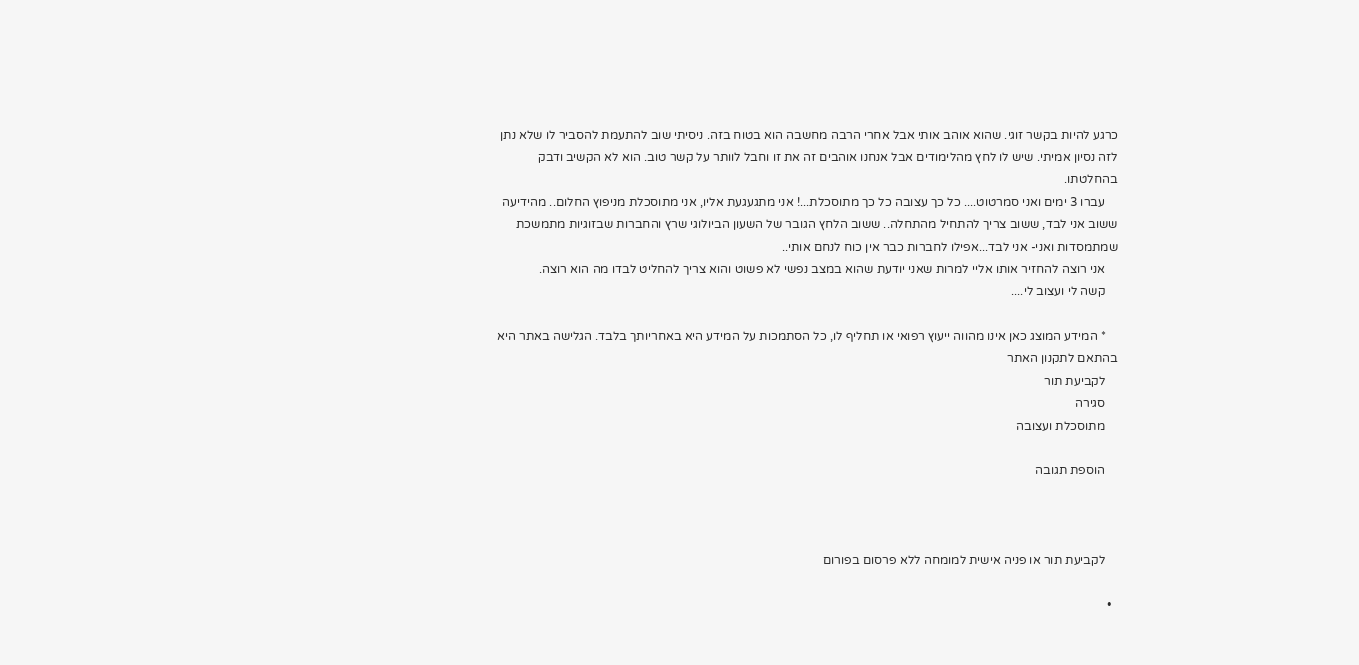כרגע להיות בקשר זוגי. שהוא אוהב אותי אבל אחרי הרבה מחשבה הוא בטוח בזה. ניסיתי שוב להתעמת להסביר לו שלא נתן לזה נסיון אמיתי. שיש לו לחץ מהלימודים אבל אנחנו אוהבים זה את זו וחבל לוותר על קשר טוב. הוא לא הקשיב ודבק בהחלטתו.
    עברו 3 ימים ואני סמרטוט.... כל כך עצובה כל כך מתוסכלת...! אני מתגעגעת אליו, אני מתוסכלת מניפוץ החלום.. מהידיעה ששוב אני לבד, ששוב צריך להתחיל מהתחלה.. ששוב הלחץ הגובר של השעון הביולוגי שרץ והחברות שבזוגיות מתמשכת שמתמסדות ואני- אני לבד...אפילו לחברות כבר אין כוח לנחם אותי..
    אני רוצה להחזיר אותו אליי למרות שאני יודעת שהוא במצב נפשי לא פשוט והוא צריך להחליט לבדו מה הוא רוצה.
    קשה לי ועצוב לי....

    * המידע המוצג כאן אינו מהווה ייעוץ רפואי או תחליף לו, כל הסתמכות על המידע היא באחריותך בלבד. הגלישה באתר היא בהתאם לתקנון האתר
    לקביעת תור
    סגירה
    מתוסכלת ועצובה

    הוספת תגובה



    לקביעת תור או פניה אישית למומחה ללא פרסום בפורום

  •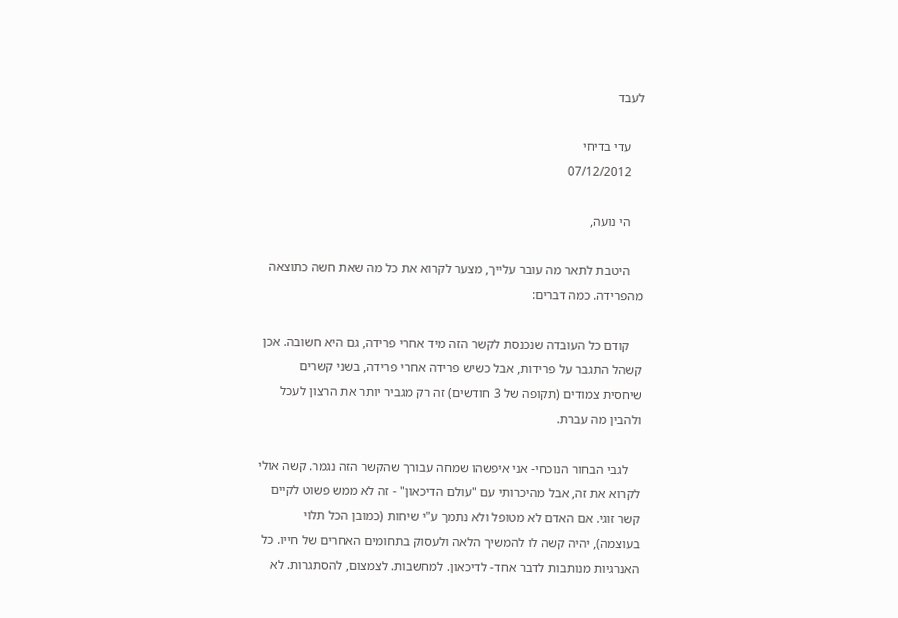לעבד

    עדי בדיחי
    07/12/2012

    הי נועה,

    היטבת לתאר מה עובר עלייך, מצער לקרוא את כל מה שאת חשה כתוצאה מהפרידה. כמה דברים:

    קודם כל העובדה שנכנסת לקשר הזה מיד אחרי פרידה, גם היא חשובה. אכן קשהל התגבר על פרידות, אבל כשיש פרידה אחרי פרידה, בשני קשרים שיחסית צמודים (תקופה של 3 חודשים) זה רק מגביר יותר את הרצון לעכל ולהבין מה עברת.

    לגבי הבחור הנוכחי- אני איפשהו שמחה עבורך שהקשר הזה נגמר. קשה אולי לקרוא את זה, אבל מהיכרותי עם "עולם הדיכאון" - זה לא ממש פשוט לקיים קשר זוגי. אם האדם לא מטופל ולא נתמך ע"י שיחות (כמובן הכל תלוי בעוצמה), יהיה קשה לו להמשיך הלאה ולעסוק בתחומים האחרים של חייו. כל האנרגיות מנותבות לדבר אחד- לדיכאון. למחשבות. לצמצום, להסתגרות. לא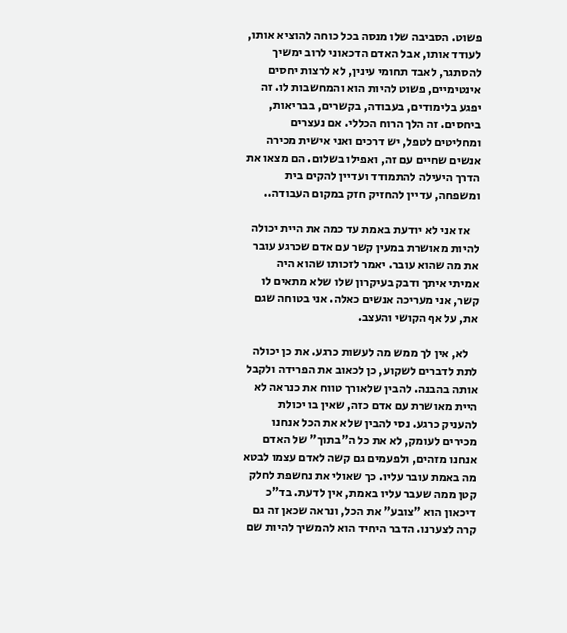פשוט. הסביבה שלו מנסה בכל כוחה להוציא אותו, לעודד אותו, אבל האדם הדכאוני לרוב ימשיך להסתגר, לאבד תחומי עינין, לא לרצות יחסים אינטימיים, פשוט להיות הוא והמחשבות לו. זה יפגע בלימודים, בעבודה, בקשרים, בבריאות, ביחסים. זה הלך הרוח הכללי. אם נעצרים ומחליטים לטפל, יש דרכים ואני אישית מכירה אנשים שחיים עם זה, ואפילו בשלום. הם מצאו את הדרך היעילה להתמודד ועדיין להקים בית ומשפחה, עדיין להחזיק חזק במקום העבודה..

    אז אני לא יודעת באמת עד כמה את היית יכולה להיות מאושרת במעין קשר עם אדם שכרגע עובר את מה שהוא עובר. יאמר לזכותו שהוא היה אמיתי איתך ודבק בעיקרון שלו שלא מתאים לו קשר, אני מעריכה אנשים כאלה. אני בטוחה שגם את, על אף הקושי והעצב.

    לא, אין לך ממש מה לעשות כרגע. את כן יכולה לתת לדברים לשקוע, כן לכאוב את הפרידה ולקבל אותה בהבנה. להבין שלאורך טווח את כנראה לא היית מאושרת עם אדם כזה, שאין בו יכולת להעניק כרגע. נסי להבין שלא את הכל אנחנו מכירים לעומק, לא את כל ה"בתוך" של האדם אנחנו מזהים, ולפעמים גם קשה לאדם עצמו לבטא מה באמת עובר עליו. כך שאולי את נחשפת לחלק קטן ממה שעבר עליו באמת, אין לדעת. בד"כ דיכאון הוא "צובע" את הכל, ונראה שכאן זה גם קרה לצערנו. הדבר היחיד הוא להמשיך להיות שם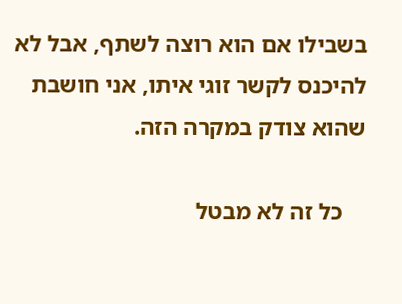בשבילו אם הוא רוצה לשתף, אבל לא להיכנס לקשר זוגי איתו, אני חושבת שהוא צודק במקרה הזה.

    כל זה לא מבטל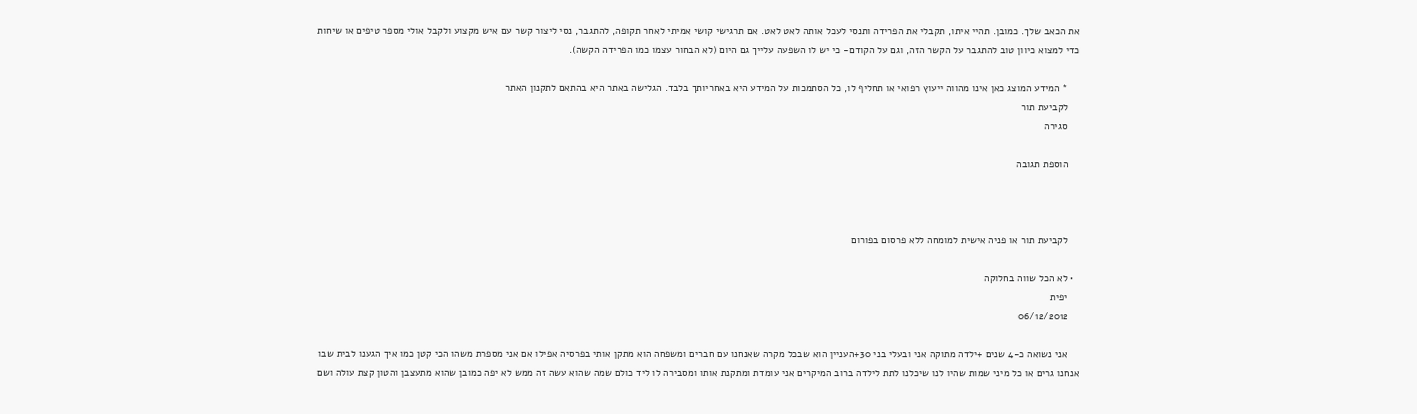את הכאב שלך. כמובן. תהיי איתו, תקבלי את הפרידה ותנסי לעכל אותה לאט לאט. אם תרגישי קושי אמיתי לאחר תקופה, להתגבר, נסי ליצור קשר עם איש מקצוע ולקבל אולי מספר טיפים או שיחות כדי למצוא כיוון טוב להתגבר על הקשר הזה, וגם על הקודם- כי יש לו השפעה עלייך גם היום (לא הבחור עצמו כמו הפרידה הקשה).

    * המידע המוצג כאן אינו מהווה ייעוץ רפואי או תחליף לו, כל הסתמכות על המידע היא באחריותך בלבד. הגלישה באתר היא בהתאם לתקנון האתר
    לקביעת תור
    סגירה

    הוספת תגובה



    לקביעת תור או פניה אישית למומחה ללא פרסום בפורום

  • לא הכל שווה בחלוקה
    יפית
    06/12/2012

    אני נשואה כ-4 שנים +ילדה מתוקה אני ובעלי בני 30+העניין הוא שבכל מקרה שאנחנו עם חברים ומשפחה הוא מתקן אותי בפרסיה אפילו אם אני מספרת משהו הכי קטן כמו איך הגענו לבית שבו אנחנו גרים או כל מיני שמות שהיו לנו שיכלנו לתת לילדה ברוב המיקרים אני עומדת ומתקנת אותו ומסבירה לו ליד כולם שמה שהוא עשה זה ממש לא יפה כמובן שהוא מתעצבן והטון קצת עולה ושם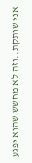אני שותקת..וזה לא מחשש שהוא יפגע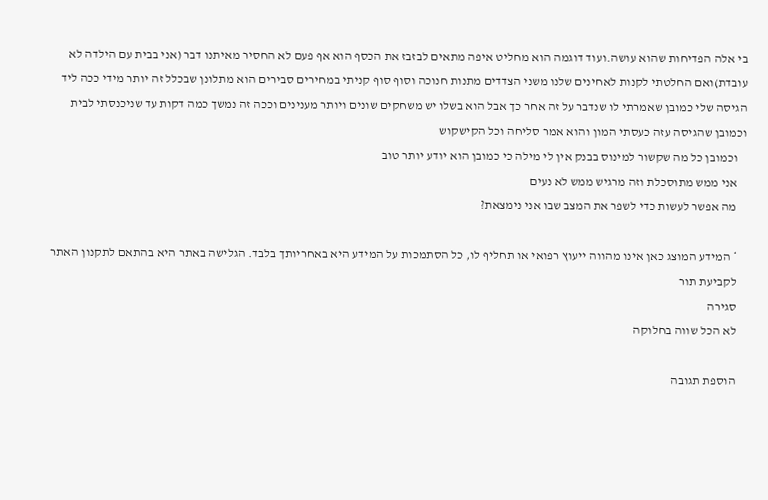בי אלה הפדיחות שהוא עושה.ועוד דוגמה הוא מחליט איפה מתאים לבזבז את הכסף הוא אף פעם לא החסיר מאיתנו דבר (אני בבית עם הילדה לא עובדת)ואם החלטתי לקנות לאחינים שלנו משני הצדדים מתנות חנוכה וסוף סוף קניתי במחירים סבירים הוא מתלונן שבכלל זה יותר מידי ככה ליד הגיסה שלי כמובן שאמרתי לו שנדבר על זה אחר כך אבל הוא בשלו יש משחקים שונים ויותר מענינים וככה זה נמשך כמה דקות עד שניכנסתי לבית וכמובן שהגיסה עזה כעסתי המון והוא אמר סליחה וכל הקישקוש
    וכמובן כל מה שקשור למינוס בבנק אין לי מילה כי כמובן הוא יודע יותר טוב
    אני ממש מתוסכלת וזה מרגיש ממש לא נעים
    מה אפשר לעשות כדי לשפר את המצב שבו אני נימצאת?

    * המידע המוצג כאן אינו מהווה ייעוץ רפואי או תחליף לו, כל הסתמכות על המידע היא באחריותך בלבד. הגלישה באתר היא בהתאם לתקנון האתר
    לקביעת תור
    סגירה
    לא הכל שווה בחלוקה

    הוספת תגובה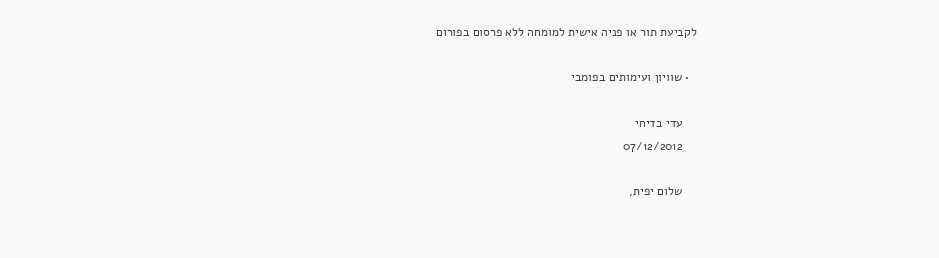לקביעת תור או פניה אישית למומחה ללא פרסום בפורום

  • שוויון ועימותים בפומבי

    עדי בדיחי
    07/12/2012

    שלום יפית,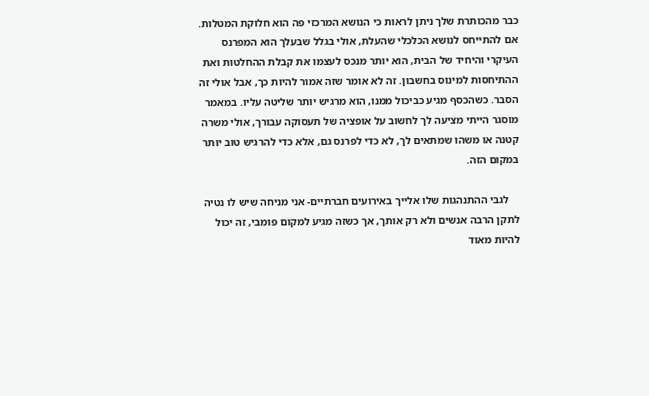כבר מהכותרת שלך ניתן לראות כי הנושא המרכזי פה הוא חלוקת המטלות. אם להתייחס לנושא הכלכלי שהעלת, אולי בגלל שבעלך הוא המפרנס העיקרי והיחיד של הבית, הוא יותר מנכס לעצמו את קבלת ההחלטות ואת ההתיחסות למינוס בחשבון. זה לא אומר שזה אמור להיות כך, אבל אולי זה הסבר. כשהכסף מגיע כביכול ממנו, הוא מרגיש יותר שליטה עליו. במאמר מוסגר הייתי מציעה לך לחשוב על אופציה של תעסוקה עבורך, אולי משרה קטנה או משהו שמתאים לך, לא כדי לפרנס גם, אלא כדי להרגיש טוב יותר במקום הזה.

    לגבי ההתנהגות שלו אלייך באירועים חברתיים- אני מניחה שיש לו נטיה לתקן הרבה אנשים ולא רק אותך, אך כשזה מגיע למקום פומבי, זה יכול להיות מאוד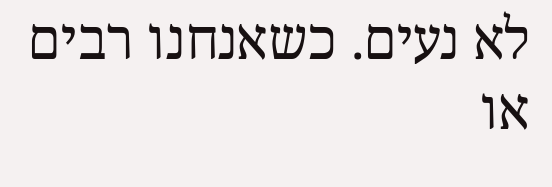לא נעים. כשאנחנו רבים או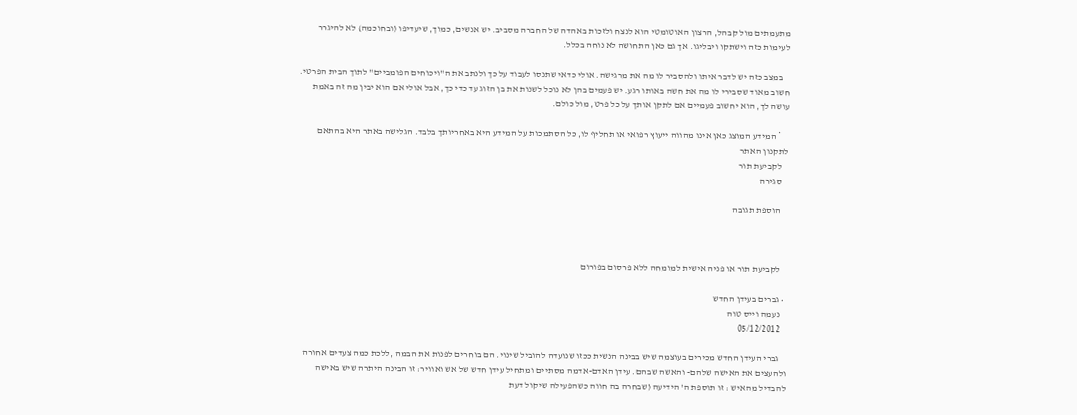מתעמתים מול קבהל, הרצון האוטומטי הוא לנצח ולזכות באהדה של החברה מסביב. יש אנשים, כמוך, שיעדיפו (ובחוכמה) לא להיגרר לעימות כזה וישתקו ויבליגו. אך גם כאן התחושה לא נוחה בכלל.

    במצב כזה יש לדבר איתו ולהסביר לו מה את מרגישה. אולי כדאי שתנסו לעבוד על כך ולנתב את ה"ויכוחים הפומביים" לתוך הבית הפרטי. חשוב מאוד שסבירי לו מה את חשה באותו רגע. יש פעמים בהן לא נוכל לשנות את בן הזוג עד כדי כך, אבל אולי אם הוא יבין מה זה באמת עושה לך, הוא יחשוב פעמיים אם לתקן אותך על כל פרט, מול כולם.

    * המידע המוצג כאן אינו מהווה ייעוץ רפואי או תחליף לו, כל הסתמכות על המידע היא באחריותך בלבד. הגלישה באתר היא בהתאם לתקנון האתר
    לקביעת תור
    סגירה

    הוספת תגובה



    לקביעת תור או פניה אישית למומחה ללא פרסום בפורום

  • גברים בעידן החדש
    נעמה וייס טוה
    05/12/2012

    גברי העידן החדש מכירים בעוצמה שיש בבינה הנשית ככזו שנועדה להוביל שינוי. הם בוחרים לפנות את הבמה ,ללכת כמה צעדים אחורה ולהעצים את האישה שלהם- והאשה שבהם. עידן האדם-אדמה מסתיים ומתחיל עידן חדש של אש ואוויר: זו הבינה היתרה שיש באישה להבדיל מהאיש : זו תוספת ה' הידיעה (שבחרה בה חווה כשהפעילה שיקול דעת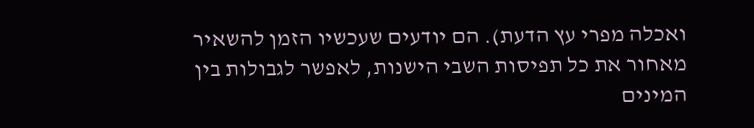ואכלה מפרי עץ הדעת). הם יודעים שעכשיו הזמן להשאיר מאחור את כל תפיסות השבי הישנות, לאפשר לגבולות בין המינים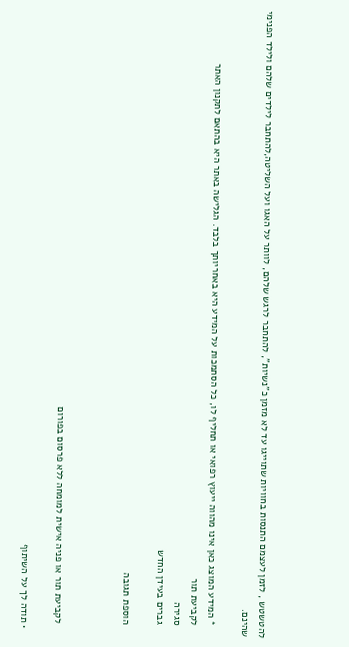להטשטש , לזמן לעצמם התנסות בחוויות שתוייגו עד לא מזמן כ"נשיות", להתחבר לרגש שלהם, לוותר על האגו ועל השליטה,להתחבר לילדים שלהם ולילד הפנימי שהינם.

    * המידע המוצג כאן אינו מהווה ייעוץ רפואי או תחליף לו, כל הסתמכות על המידע היא באחריותך בלבד. הגלישה באתר היא בהתאם לתקנון האתר
    לקביעת תור
    סגירה
    גברים בעידן החדש

    הוספת תגובה



    לקביעת תור או פניה אישית למומחה ללא פרסום בפורום

  • תודה לך על השיתוף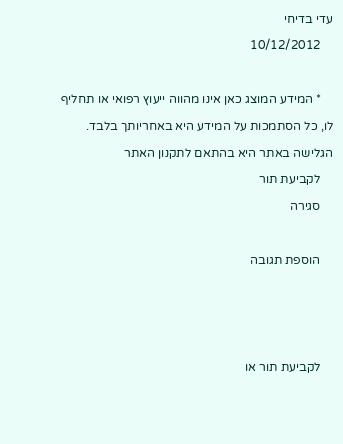עדי בדיחי
    10/12/2012

    * המידע המוצג כאן אינו מהווה ייעוץ רפואי או תחליף לו, כל הסתמכות על המידע היא באחריותך בלבד. הגלישה באתר היא בהתאם לתקנון האתר
    לקביעת תור
    סגירה

    הוספת תגובה



    לקביעת תור או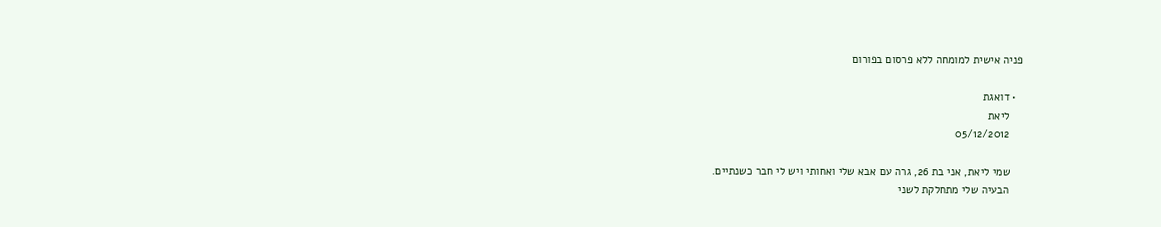פניה אישית למומחה ללא פרסום בפורום

  • דואגת
    ליאת
    05/12/2012

    שמי ליאת, אני בת 26, גרה עם אבא שלי ואחותי ויש לי חבר כשנתיים.
    הבעיה שלי מתחלקת לשני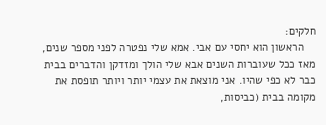חלקים:
    הראשון הוא יחסי עם אבי. אמא שלי נפטרה לפני מספר שנים, מאז ככל שעוברות השנים אבא שלי הולך ומזדקן והדברים בבית כבר לא כפי שהיו. אני מוצאת את עצמי יותר ויותר תופסת את מקומה בבית (כביסות,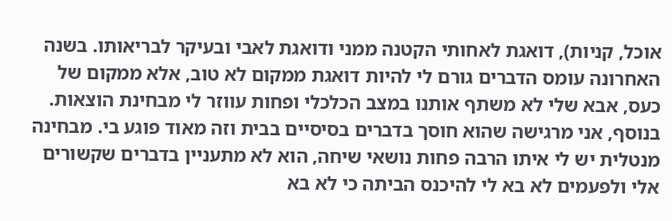אוכל, קניות), דואגת לאחותי הקטנה ממני ודואגת לאבי ובעיקר לבריאותו. בשנה האחרונה עומס הדברים גורם לי להיות דואגת ממקום לא טוב, אלא ממקום של כעס, אבא שלי לא משתף אותנו במצב הכלכלי ופחות עווזר לי מבחינת הוצאות. בנוסף, אני מרגישה שהוא חוסך בדברים בסיסיים בבית וזה מאוד פוגע בי. מבחינה מנטלית יש לי איתו הרבה פחות נושאי שיחה, הוא לא מתעניין בדברים שקשורים אלי ולפעמים לא בא לי להיכנס הביתה כי לא בא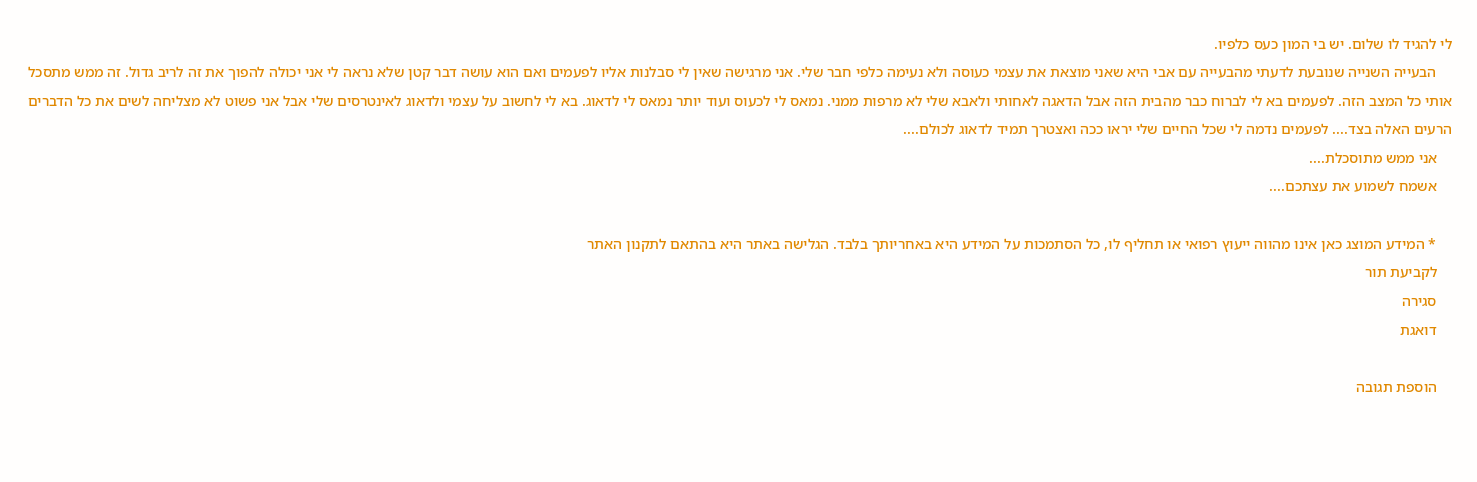לי להגיד לו שלום. יש בי המון כעס כלפיו.
    הבעייה השנייה שנובעת לדעתי מהבעייה עם אבי היא שאני מוצאת את עצמי כעוסה ולא נעימה כלפי חבר שלי. אני מרגישה שאין לי סבלנות אליו לפעמים ואם הוא עושה דבר קטן שלא נראה לי אני יכולה להפוך את זה לריב גדול. זה ממש מתסכל אותי כל המצב הזה. לפעמים בא לי לברוח כבר מהבית הזה אבל הדאגה לאחותי ולאבא שלי לא מרפות ממני. נמאס לי לכעוס ועוד יותר נמאס לי לדאוג. בא לי לחשוב על עצמי ולדאוג לאינטרסים שלי אבל אני פשוט לא מצליחה לשים את כל הדברים הרעים האלה בצד.... לפעמים נדמה לי שכל החיים שלי יראו ככה ואצטרך תמיד לדאוג לכולם....
    אני ממש מתוסכלת....
    אשמח לשמוע את עצתכם....

    * המידע המוצג כאן אינו מהווה ייעוץ רפואי או תחליף לו, כל הסתמכות על המידע היא באחריותך בלבד. הגלישה באתר היא בהתאם לתקנון האתר
    לקביעת תור
    סגירה
    דואגת

    הוספת תגובה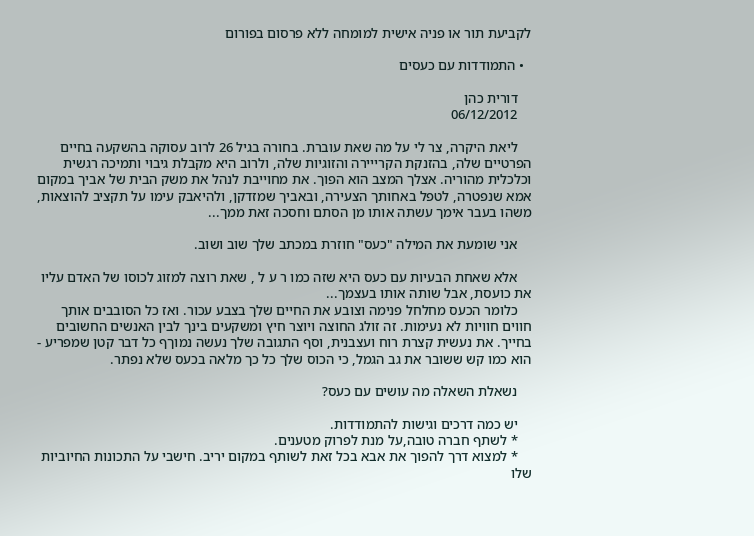לקביעת תור או פניה אישית למומחה ללא פרסום בפורום

  • התמודדות עם כעסים

    דורית כהן
    06/12/2012

    ליאת היקרה, צר לי על מה שאת עוברת. בחורה בגיל 26 לרוב עסוקה בהשקעה בחיים הפרטיים שלה, בהזנקת הקרייירה והזוגיות שלה, ולרוב היא מקבלת גיבוי ותמיכה רגשית וכלכלית מהוריה. אצלך המצב הוא הפוך. את מחוייבת לנהל את משק הבית של אביך במקום אמא שנפטרה, לטפל באחותך הצעירה, ובאביך שמזדקן, ולהיאבק עימו על תקציב להוצאות, משהו בעבר אימך עשתה אותו מן הסתם וחסכה זאת ממך...

    אני שומעת את המילה "כעס" חוזרת במכתב שלך שוב ושוב.

    אלא שאחת הבעיות עם כעס היא שזה כמו ר ע ל , שאת רוצה למזוג לכוסו של האדם עליו את כועסת, אבל שותה אותו בעצמך...
    כלומר הכעס מחלחל פנימה וצובע את החיים שלך בצבע עכור. ואז כל הסובבים אותך חווים חוויות לא נעימות. זה זולג החוצה ויוצר חיץ ומשקעים בינך לבין האנשים החשובים בחייך. את נעשית קצרת רוח ועצבנית, וסף התגובה שלך נעשה נמוךף כל דבר קטן שמפריע - הוא כמו קש ששובר את גב הגמל, כי הכוס שלך כל כך מלאה בכעס שלא נפתר.

    נשאלת השאלה מה עושים עם כעס?

    יש כמה דרכים וגישות להתמודדות.
    * לשתף חברה טובה,על מנת לפרוק מטענים.
    * למצוא דרך להפוך את אבא בכל זאת לשותף במקום יריב. חישבי על התכונות החיוביות שלו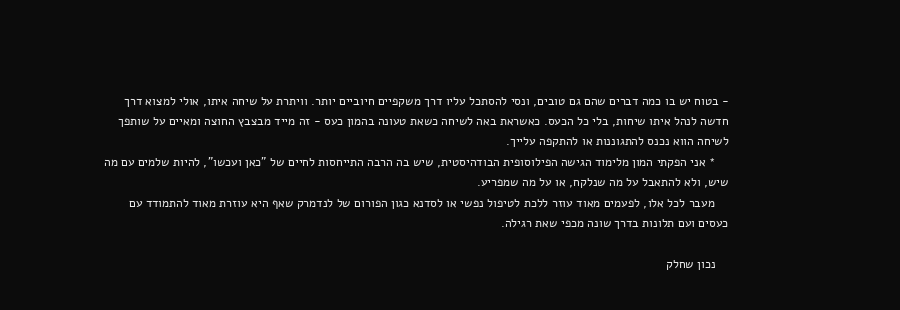- בטוח יש בו כמה דברים שהם גם טובים, ונסי להסתכל עליו דרך משקפיים חיוביים יותר. וויתרת על שיחה איתו, אולי למצוא דרך חדשה לנהל איתו שיחות, בלי כל הכעס. כאשראת באה לשיחה כשאת טעונה בהמון כעס - זה מייד מבצבץ החוצה ומאיים על שותפך לשיחה הווא נכנס להתגוננות או להתקפה עלייך.
    * אני הפקתי המון מלימוד הגישה הפילוסופית הבודהיסטית, שיש בה הרבה התייחסות לחיים של "כאן ועכשו", להיות שלמים עם מה שיש, ולא להתאבל על מה שנלקח, או על מה שמפריע.
    מעבר לכל אלו, לפעמים מאוד עוזר ללכת לטיפול נפשי או לסדנא כגון הפורום של לנדמרק שאף היא עוזרת מאוד להתמודד עם כעסים ועם תלונות בדרך שונה מכפי שאת רגילה.

    נכון שחלק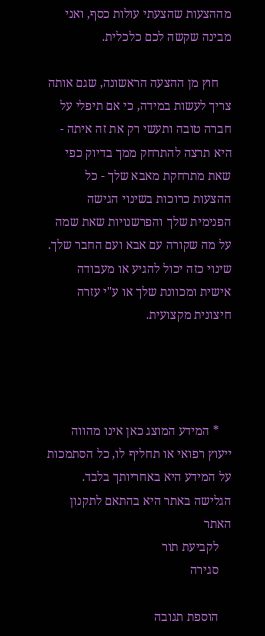מההצעות שהצעתי עולות כסף, ואני מבינה שקשה לכם כלכלית.

    חוץ מן ההצעה הראשונה, שגם אותה צריך לעשות במידה, כי אם תיפלי על חברה טובה ותעשי רק את זה איתה - היא תרצה להתרחק ממך בדיוק כפי שאת מתרחקת מאבא שלך - כל ההצעות כרוכות בשינוי הגישה הפנימית שלך והפרשנויות שאת שמה על מה שקורה עם אבא ועם החבר שלך. שינוי כזה יכול להגיע או מעבודה אישית ומכוונת שלך או ע"י עזרה חיצונית מקצועית.




    * המידע המוצג כאן אינו מהווה ייעוץ רפואי או תחליף לו, כל הסתמכות על המידע היא באחריותך בלבד. הגלישה באתר היא בהתאם לתקנון האתר
    לקביעת תור
    סגירה

    הוספת תגובה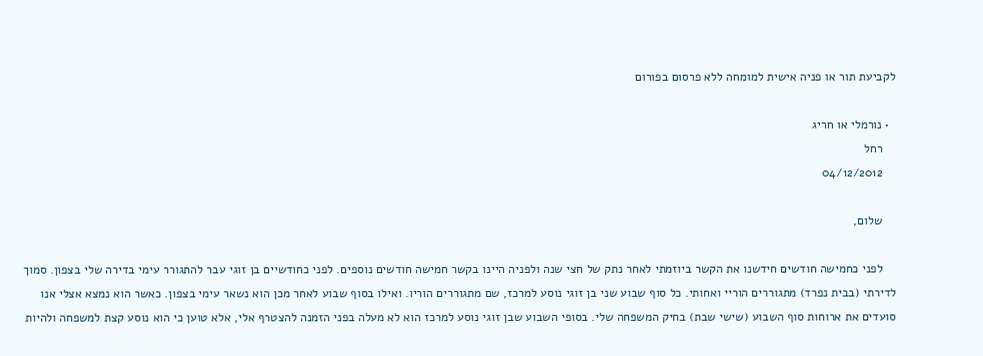לקביעת תור או פניה אישית למומחה ללא פרסום בפורום

  • נורמלי או חריג
    רחל
    04/12/2012

    שלום,

    לפני כחמישה חודשים חידשנו את הקשר ביוזמתי לאחר נתק של חצי שנה ולפניה היינו בקשר חמישה חודשים נוספים. לפני כחודשיים בן זוגי עבר להתגורר עימי בדירה שלי בצפון. סמוך לדירתי (בבית נפרד) מתגוררים הוריי ואחותי. כל סוף שבוע שני בן זוגי נוסע למרכז, שם מתגוררים הוריו. ואילו בסוף שבוע לאחר מכן הוא נשאר עימי בצפון. כאשר הוא נמצא אצלי אנו סועדים את ארוחות סוף השבוע (שישי שבת) בחיק המשפחה שלי. בסופי השבוע שבן זוגי נוסע למרכז הוא לא מעלה בפני הזמנה להצטרף אלי, אלא טוען כי הוא נוסע קצת למשפחה ולהיות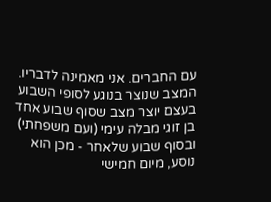עם החברים. אני מאמינה לדבריו. המצב שנוצר בנוגע לסופי השבוע בעצם יוצר מצב שסוף שבוע אחד בן זוגי מבלה עימי (ועם משפחתי) ובסוף שבוע שלאחר - מכן הוא נוסע, מיום חמישי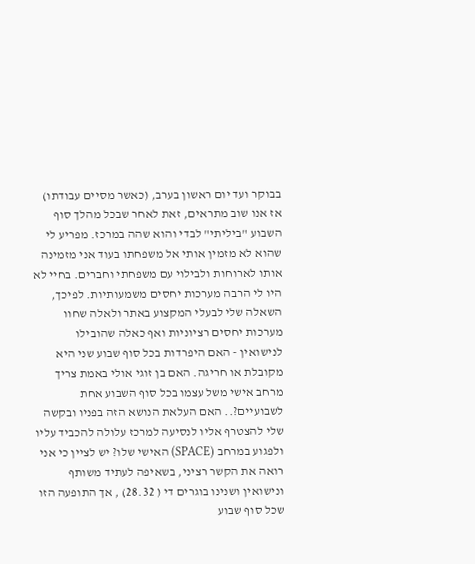בבוקר ועד יום ראשון בערב, (כאשר מסיים עבודתו) אז אנו שוב מתראים, זאת לאחר שבכל מהלך סוף השבוע "ביליתי" לבדי והוא שהה במרכז. מפריע לי שהוא לא מזמין אותי אל משפחתו בעוד אני מזמינה אותו לארוחות ולבילוי עם משפחתי וחברים. בחיי לא היו לי הרבה מערכות יחסים משמעותיות. לפיכך, השאלה שלי לבעלי המקצוע באתר ולאלה שחוו מערכות יחסים רציוניות ואף כאלה שהובילו לנישואין - האם היפרדות בכל סוף שבוע שני היא מקובלת או חריגה. האם בן זוגי אולי באמת צריך מרחב אישי משל עצמו בכל סוף השבוע אחת לשבועיים?.. האם העלאת הנושא הזה בפניו ובקשה שלי להצטרף אליו לנסיעה למרכז עלולה להכביד עליו ולפגוע במרחב (SPACE) האישי שלו? יש לציין כי אני רואה את הקשר רציני, בשאיפה לעתיד משותף ונישואין ושנינו בוגרים די ( 28.32) , אך התופעה הזו שכל סוף שבוע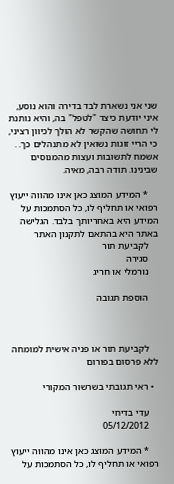שני אני נשארת לבד בדירה והוא נוסע, איני יודעת כיצד "לטפל" בה, והיא נותנת לי תחושה שהקשר לא הולך לכיוון רציני, כי הריי זוגות נשואין לא מתנהלים כך. . אשמח לתשובות ועצות מהמנוסים שבינינו. תודה רבה, מאיה.

    * המידע המוצג כאן אינו מהווה ייעוץ רפואי או תחליף לו, כל הסתמכות על המידע היא באחריותך בלבד. הגלישה באתר היא בהתאם לתקנון האתר
    לקביעת תור
    סגירה
    נורמלי או חריג

    הוספת תגובה



    לקביעת תור או פניה אישית למומחה ללא פרסום בפורום

  • ראי תגובתי בשרשור המקורי

    עדי בדיחי
    05/12/2012

    * המידע המוצג כאן אינו מהווה ייעוץ רפואי או תחליף לו, כל הסתמכות על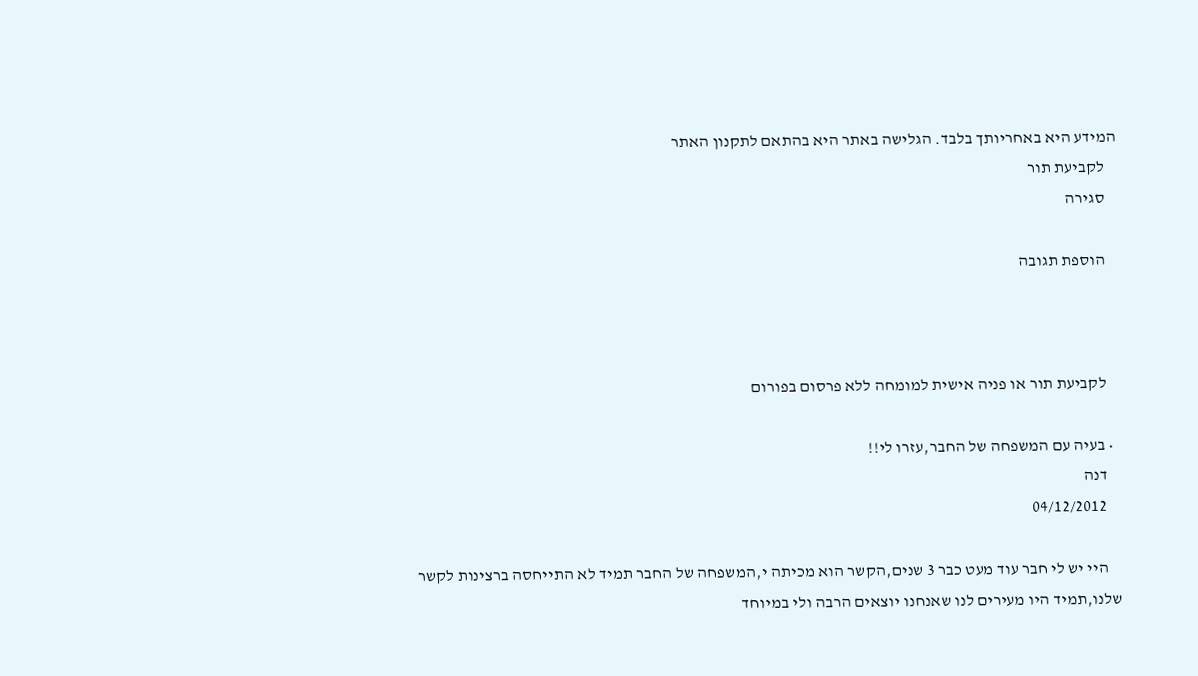המידע היא באחריותך בלבד. הגלישה באתר היא בהתאם לתקנון האתר
    לקביעת תור
    סגירה

    הוספת תגובה



    לקביעת תור או פניה אישית למומחה ללא פרסום בפורום

  • בעיה עם המשפחה של החבר,עזרו לי!!
    דנה
    04/12/2012

    היי יש לי חבר עוד מעט כבר 3 שנים,הקשר הוא מכיתה י,המשפחה של החבר תמיד לא התייחסה ברצינות לקשר שלנו,תמיד היו מעירים לנו שאנחנו יוצאים הרבה ולי במיוחד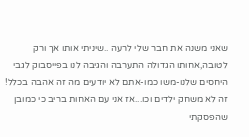שאני משנה את חבר שלי לרעה ..שיניתי אותו אך ורק לטובה,אחותו הגדולה התערבה והגיבה לנו בפייסבוק לגבי היחסים שלנו-משו כמו-אתם לא יודעים מה זה אהבה בכלל! זה לא משחק ילדים וכו...אז אני עם האחות בריב כי כמובן שהפסקתי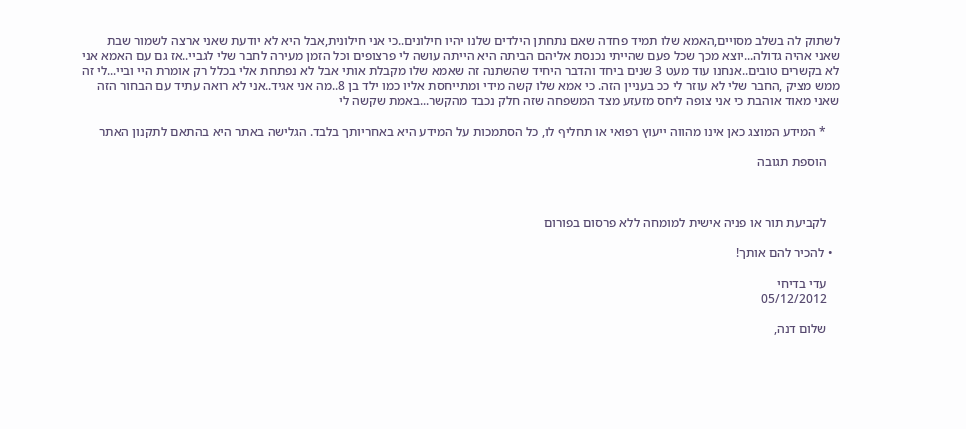לשתוק לה בשלב מסויים,האמא שלו תמיד פחדה שאם נתחתן הילדים שלנו יהיו חילונים..כי אני חילונית,אבל היא לא יודעת שאני ארצה לשמור שבת שאני אהיה גדולה...יוצא מכך שכל פעם שהייתי נכנסת אליהם הביתה היא הייתה עושה לי פרצופים וכל הזמן מעירה לחבר שלי לגביי..אז גם עם האמא אני לא בקשרים טובים..אנחנו עוד מעט 3 שנים ביחד והדבר היחיד שהשתנה זה שאמא שלו מקבלת אותי אבל לא נפתחת אלי בכלל רק אומרת היי וביי...לי זה ממש מציק ,החבר שלי לא עוזר לי ככ בעניין הזה. כי אמא שלו קשה מידי ומתייחסת אליו כמו ילד בן 8..מה אני אגיד..אני לא רואה עתיד עם הבחור הזה שאני מאוד אוהבת כי אני צופה ליחס מזעזע מצד המשפחה שזה חלק נכבד מהקשר...באמת שקשה לי

    * המידע המוצג כאן אינו מהווה ייעוץ רפואי או תחליף לו, כל הסתמכות על המידע היא באחריותך בלבד. הגלישה באתר היא בהתאם לתקנון האתר

    הוספת תגובה



    לקביעת תור או פניה אישית למומחה ללא פרסום בפורום

  • להכיר להם אותך!

    עדי בדיחי
    05/12/2012

    שלום דנה,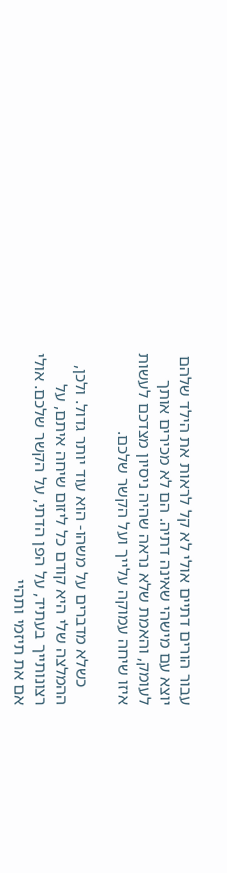עבור הורים דתיים אולי לא קל לראות את הילד שלהם יוצא עם מישהי שאינה דתיה. הם לא מכירים אותך לעומק, והאמת שלא נראה שהיה ניסיון מצדכם לעשות איזו שיחה עמוקה עלייך ועל הקשר שלכם.

    כשלא מדברים על משהו- הוא עוד יותר גדול. ולכן, ההמלצה שלי היא קודם כל ליזום שיחה איתם, על רצונותייך בעתיד, על הפן הדתי, על הקשר שלכם. אולי אם את תיזמי ותהיי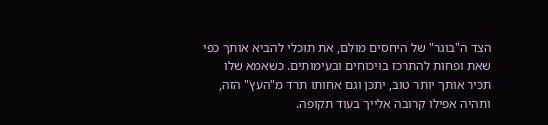הצד ה"בוגר" של היחסים מולם, את תוכלי להביא אותך כפי שאת ופחות להתרכז בויכוחים ובעימותים. כשאמא שלו תכיר אותך יותר טוב, יתכן וגם אחותו תרד מ"העץ" הזה, ותהיה אפילו קרובה אלייך בעוד תקופה.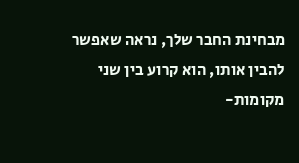מבחינת החבר שלך, נראה שאפשר להבין אותו, הוא קרוע בין שני מקומות-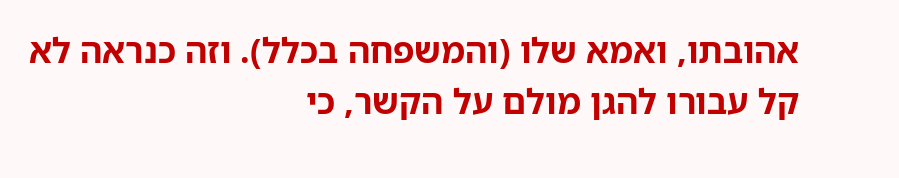אהובתו, ואמא שלו (והמשפחה בכלל). וזה כנראה לא קל עבורו להגן מולם על הקשר, כי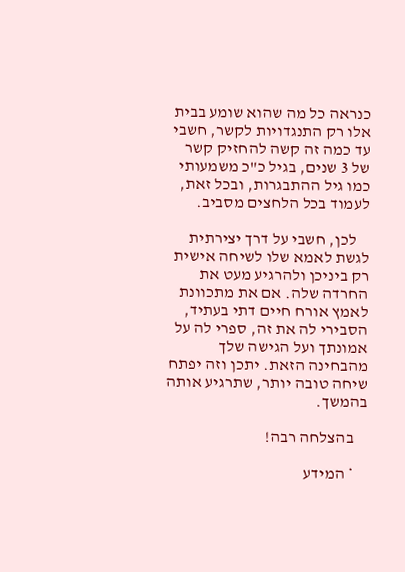כנראה כל מה שהוא שומע בבית אלו רק התנגדויות לקשר, חשבי עד כמה זה קשה להחזיק קשר של 3 שנים, בגיל כ"כ משמעותי כמו גיל ההתבגרות, ובכל זאת, לעמוד בכל הלחצים מסביב.

    לכן, חשבי על דרך יצירתית לגשת לאמא שלו לשיחה אישית רק ביניכן ולהרגיע מעט את החרדה שלה. אם את מתכוונת לאמץ אורח חיים דתי בעתיד, הסבירי לה את זה, ספרי לה על אמונתך ועל הגישה שלך מהבחינה הזאת. יתכן וזה יפתח שיחה טובה יותר, שתרגיע אותה בהמשך.

    בהצלחה רבה!

    * המידע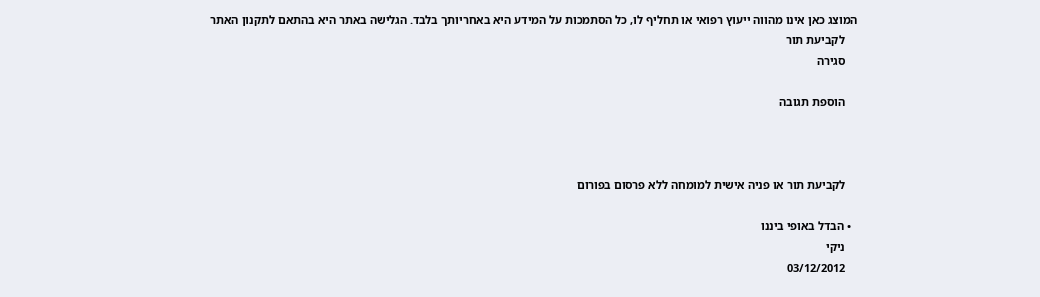המוצג כאן אינו מהווה ייעוץ רפואי או תחליף לו, כל הסתמכות על המידע היא באחריותך בלבד. הגלישה באתר היא בהתאם לתקנון האתר
    לקביעת תור
    סגירה

    הוספת תגובה



    לקביעת תור או פניה אישית למומחה ללא פרסום בפורום

  • הבדל באופי ביננו
    ניקי
    03/12/2012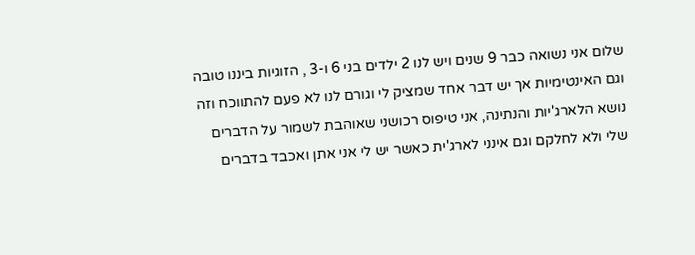שלום אני נשואה כבר 9 שנים ויש לנו 2 ילדים בני 6 ו-3 , הזוגיות ביננו טובה וגם האינטימיות אך יש דבר אחד שמציק לי וגורם לנו לא פעם להתווכח וזה נושא הלארג'יות והנתינה, אני טיפוס רכושני שאוהבת לשמור על הדברים שלי ולא לחלקם וגם אינני לארג'ית כאשר יש לי אני אתן ואכבד בדברים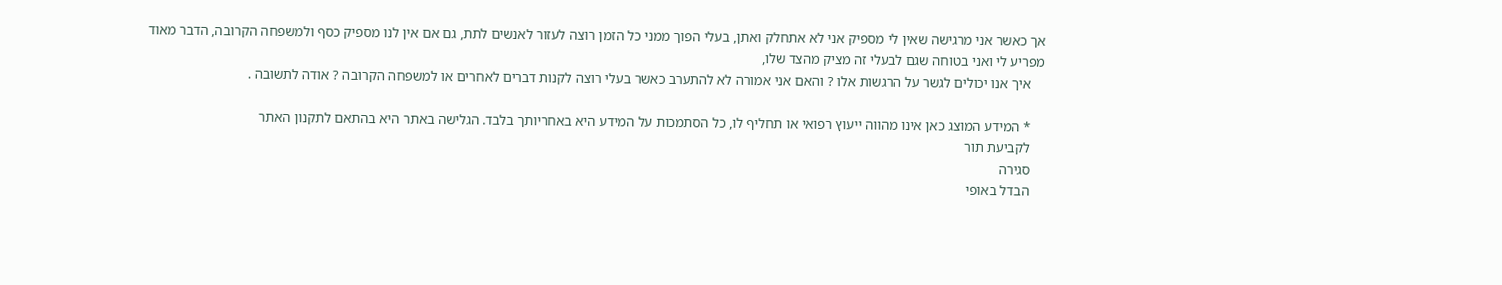אך כאשר אני מרגישה שאין לי מספיק אני לא אתחלק ואתן, בעלי הפוך ממני כל הזמן רוצה לעזור לאנשים לתת, גם אם אין לנו מספיק כסף ולמשפחה הקרובה, הדבר מאוד מפריע לי ואני בטוחה שגם לבעלי זה מציק מהצד שלו,
    איך אנו יכולים לגשר על הרגשות אלו ? והאם אני אמורה לא להתערב כאשר בעלי רוצה לקנות דברים לאחרים או למשפחה הקרובה ? אודה לתשובה .

    * המידע המוצג כאן אינו מהווה ייעוץ רפואי או תחליף לו, כל הסתמכות על המידע היא באחריותך בלבד. הגלישה באתר היא בהתאם לתקנון האתר
    לקביעת תור
    סגירה
    הבדל באופי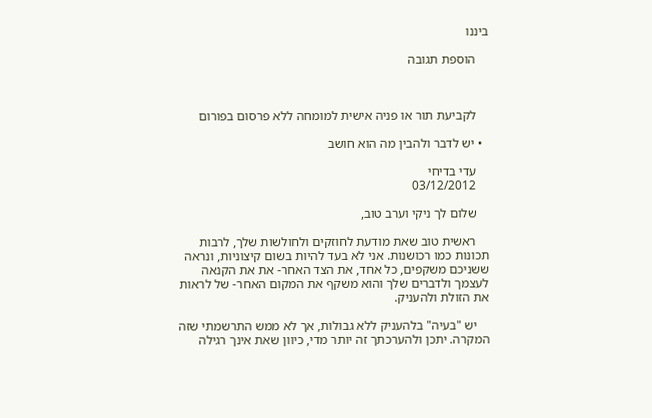ביננו

    הוספת תגובה



    לקביעת תור או פניה אישית למומחה ללא פרסום בפורום

  • יש לדבר ולהבין מה הוא חושב

    עדי בדיחי
    03/12/2012

    שלום לך ניקי וערב טוב,

    ראשית טוב שאת מודעת לחוזקים ולחולשות שלך, לרבות תכונות כמו רכושנות. אני לא בעד להיות בשום קיצוניות, ונראה ששניכם משקפים, כל אחד, את הצד האחר- את את הקנאה לעצמך ולדברים שלך והוא משקף את המקום האחר- של לראות את הזולת ולהעניק.

    יש "בעיה" בלהעניק ללא גבולות, אך לא ממש התרשמתי שזה המקרה. יתכן ולהערכתך זה יותר מדי, כיוון שאת אינך רגילה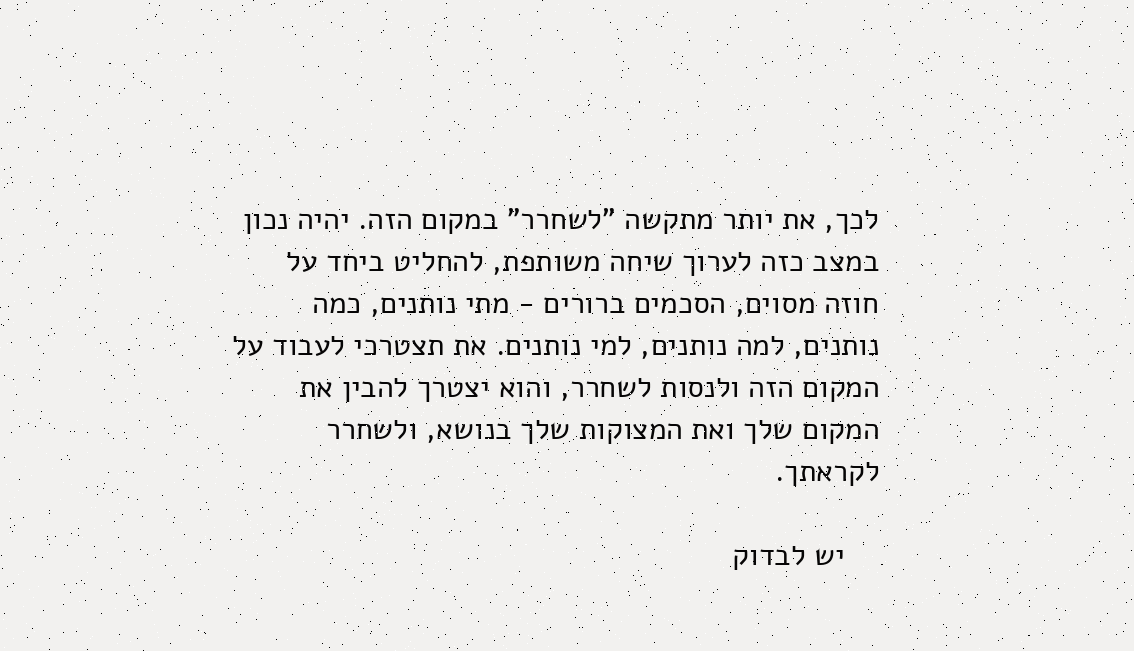לכך, את יותר מתקשה "לשחרר" במקום הזה. יהיה נכון במצב כזה לערוך שיחה משותפת, להחליט ביחד על חוזה מסוים, הסכמים ברורים - מתי נותנים, כמה נותנים, למה נותנים, למי נותנים. את תצטרכי לעבוד על המקום הזה ולנסות לשחרר, והוא יצטרך להבין את המקום שלך ואת המצוקות שלך בנושא, ולשחרר לקראתך.

    יש לבדוק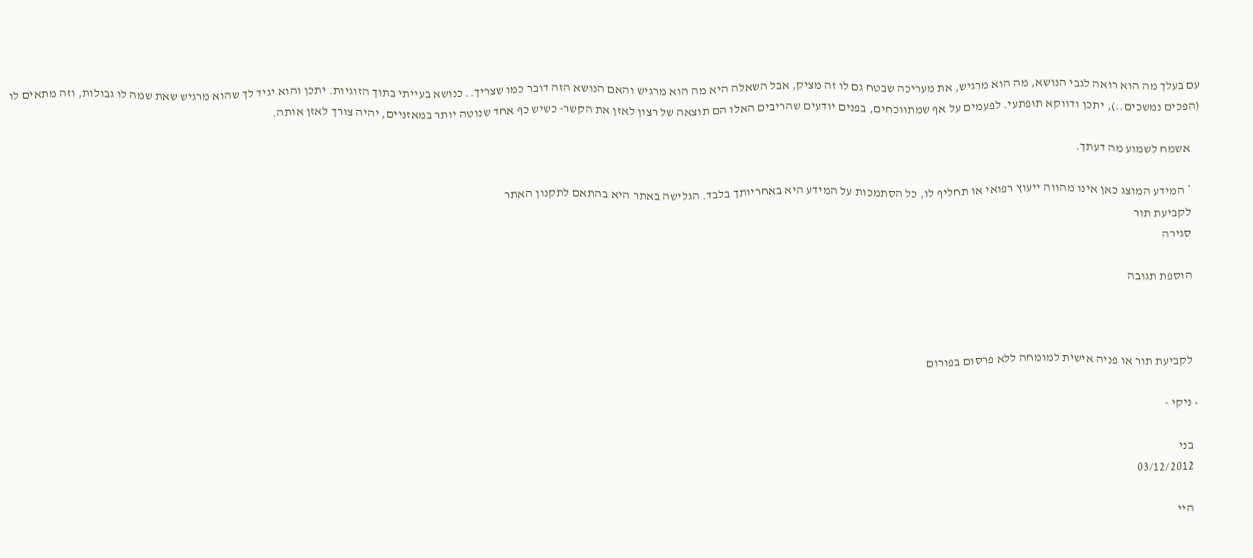עם בעלך מה הוא רואה לגבי הנושא, מה הוא מרגיש, את מעריכה שבטח גם לו זה מציק, אבל השאלה היא מה הוא מרגיש והאם הנושא הזה דובר כמו שצריך.. כנושא בעייתי בתוך הזוגיות. יתכן והוא יגיד לך שהוא מרגיש שאת שמה לו גבולות, וזה מתאים לו (הפכים נמשכים..), יתכן ודווקא תופתעי. לפעמים על אף שמתווכחים, בפנים יודעים שהריבים האלו הם תוצאה של רצון לאזן את הקשר- כשיש כף אחד שנוטה יותר במאזניים, יהיה צורך לאזן אותה.

    אשמח לשמוע מה דעתך.

    * המידע המוצג כאן אינו מהווה ייעוץ רפואי או תחליף לו, כל הסתמכות על המידע היא באחריותך בלבד. הגלישה באתר היא בהתאם לתקנון האתר
    לקביעת תור
    סגירה

    הוספת תגובה



    לקביעת תור או פניה אישית למומחה ללא פרסום בפורום

  • ניקי -

    בני
    03/12/2012

    היי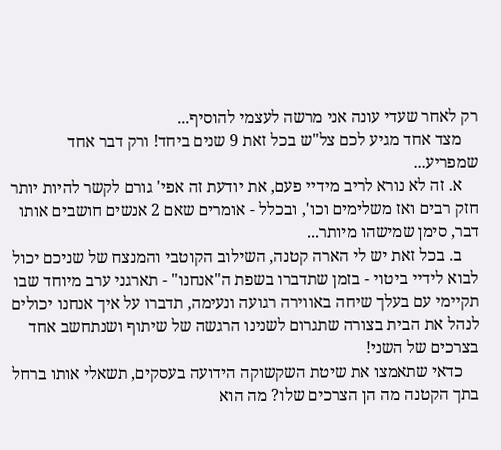רק לאחר שעדי עונה אני מרשה לעצמי להוסיף...
    מצד אחד מגיע לכם צל"ש בכל זאת 9 שנים ביחד! ורק דבר אחד שמפריע...
    א. זה לא נורא לריב מידיי פעם, את יודעת זה אפי' גורם לקשר להיות יותר חזק רבים ואז משלימים וכו', ובכלל - אומרים שאם 2 אנשים חושבים אותו דבר, סימן שמישהו מיותר...
    ב. בכל זאת יש לי הארה קטנה, השילוב הקוטבי והמנצח של שניכם יכול לבוא לידיי ביטוי - בזמן שתדברו בשפת ה"אנחנו" - תארגני ערב מיוחד שבו תקיימי עם בעלך שיחה באווירה רגועה ונעימה, תדברו על איך אנחנו יכולים לנהל את הבית בצורה שתגרום לשנינו הרגשה של שיתוף ושנתחשב אחד בצרכים של השני!
    כדאי שתאמצו את שיטת השקשוקה הידועה בעסקים, תשאלי אותו ברחל בתך הקטנה מה הן הצרכים שלו? מה הוא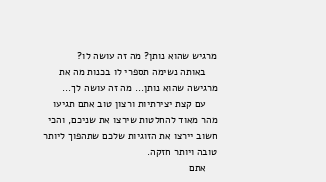מרגיש שהוא נותן? מה זה עושה לו?
    באותה נשימה תספרי לו בכנות מה את מרגישה שהוא נותן... מה זה עושה לך...
    עם קצת יצירתיות ורצון טוב אתם תגיעו מהר מאוד להחלטות שירצו את שניכם, והכי חשוב יירצו את הזוגיות שלכם שתהפוך ליותר טובה ויותר חזקה.
    אתם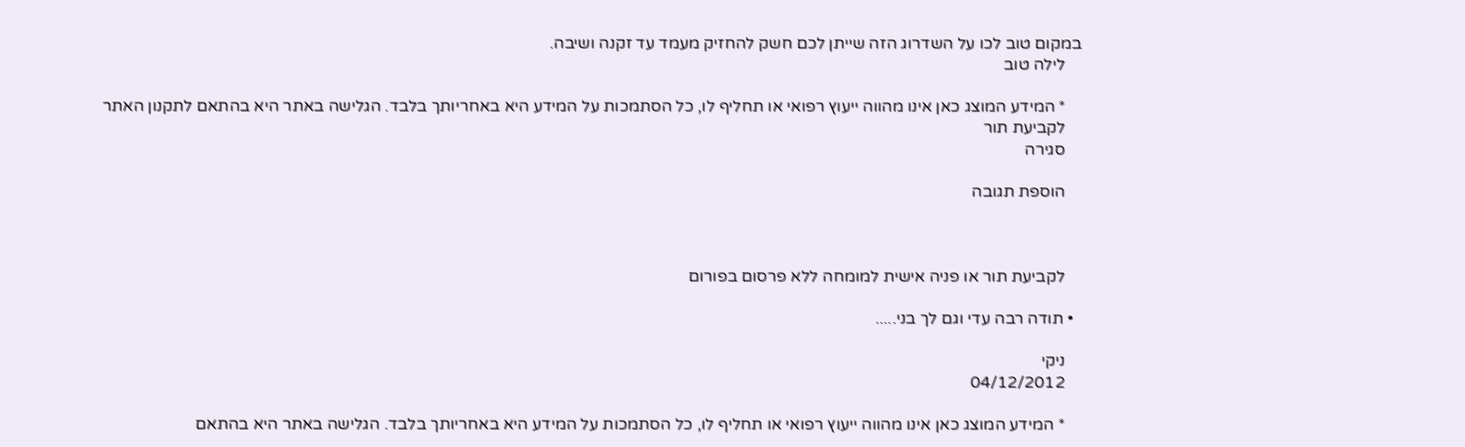במקום טוב לכו על השדרוג הזה שייתן לכם חשק להחזיק מעמד עד זקנה ושיבה.
    לילה טוב

    * המידע המוצג כאן אינו מהווה ייעוץ רפואי או תחליף לו, כל הסתמכות על המידע היא באחריותך בלבד. הגלישה באתר היא בהתאם לתקנון האתר
    לקביעת תור
    סגירה

    הוספת תגובה



    לקביעת תור או פניה אישית למומחה ללא פרסום בפורום

  • תודה רבה עדי וגם לך בני.....

    ניקי
    04/12/2012

    * המידע המוצג כאן אינו מהווה ייעוץ רפואי או תחליף לו, כל הסתמכות על המידע היא באחריותך בלבד. הגלישה באתר היא בהתאם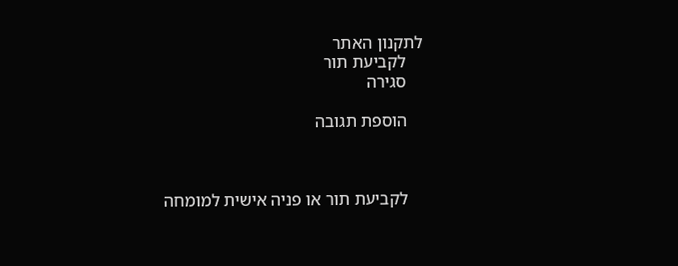לתקנון האתר
    לקביעת תור
    סגירה

    הוספת תגובה



    לקביעת תור או פניה אישית למומחה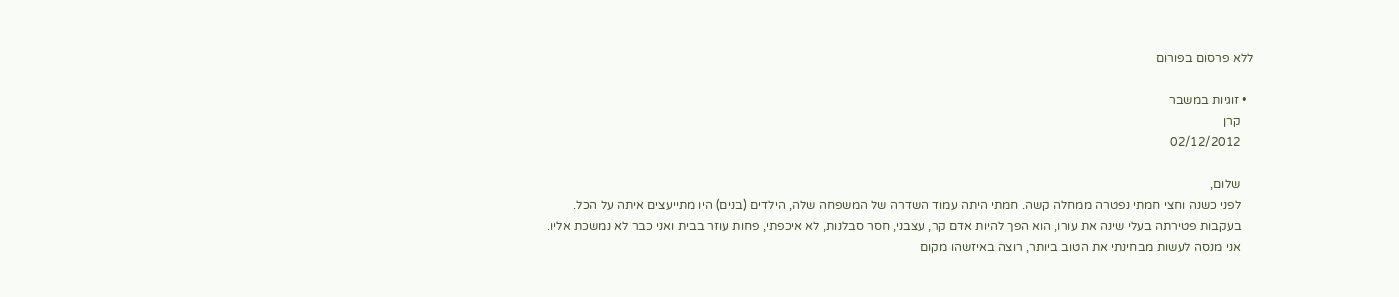ללא פרסום בפורום

  • זוגיות במשבר
    קרן
    02/12/2012

    שלום,
    לפני כשנה וחצי חמתי נפטרה ממחלה קשה. חמתי היתה עמוד השדרה של המשפחה שלה, הילדים (בנים) היו מתייעצים איתה על הכל.
    בעקבות פטירתה בעלי שינה את עורו, הוא הפך להיות אדם קר, עצבני, חסר סבלנות, לא איכפתי, פחות עוזר בבית ואני כבר לא נמשכת אליו.
    אני מנסה לעשות מבחינתי את הטוב ביותר, רוצה באיזשהו מקום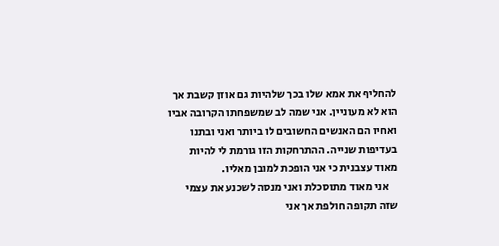להחליף את אמא שלו בכך שלהיות גם אוזן קשבת אך הוא לא מעוניין. אני שמה לב שמשפחתו הקרובה אביו ואחיו הם האנשים החשובים לו ביותר ואני ובתנו בעדיפות שנייה. ההתרחקות הזו גורמת לי להיות מאוד עצבנית כי אני הופכת למובן מאליו.
    אני מאוד מתוסכלת ואני מנסה לשכנע את עצמי שזה תקופה חולפת אך אני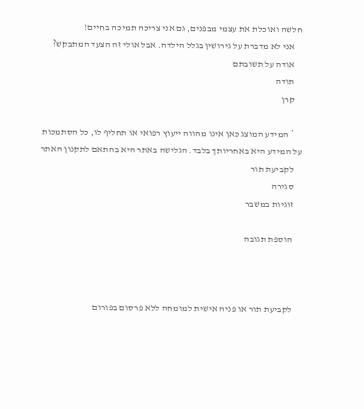חלשה ואוכלת את עצמי מבפנים, גם אני צריכה תמיכה בחיים!
    אני לא מדברת על גירושין בגלל הילדה. אבל אולי זה הצעד המתבקש?
    אודה על תשובתם
    תודה
    קרן

    * המידע המוצג כאן אינו מהווה ייעוץ רפואי או תחליף לו, כל הסתמכות על המידע היא באחריותך בלבד. הגלישה באתר היא בהתאם לתקנון האתר
    לקביעת תור
    סגירה
    זוגיות במשבר

    הוספת תגובה



    לקביעת תור או פניה אישית למומחה ללא פרסום בפורום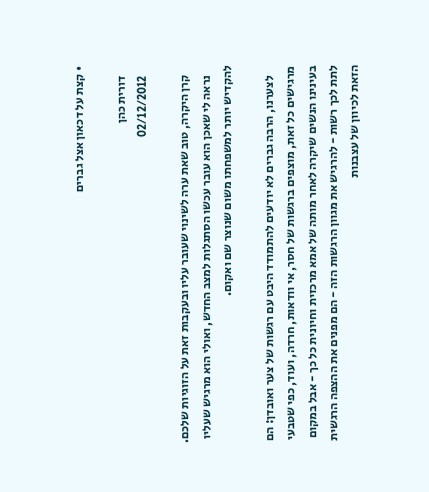• קצת על דכאון אצל גברים

    דורית כהן
    02/12/2012

    קרן היקרה, טוב שאת ערה לשינוי שעובר עליו ובעקבות זאת על הזוגיות שלכם.
    נראה לי שאכן הוא עובר עכשו הסתגלות למצב החדש, ואולי הוא מרגיש שעליו להקדיש יותר למשפחתו משום שנוצר שם ואקום.

    לצערנו, הרבה גברים לא יודעים להתמודד היבט עם רגשות של צער ואובדן: הם מרגישים כל זאת, מוצפים ברגשות של חסר, אי וודאות, חרדה, ועוד, כפי שטבעי בעינינו הנשים שיקרה לאחר מותה של אמא מרכזית וחיונית כל כך - אבל במקום לתת לכך רשות - להרגיש את מגוון הרגשות הזה - הם מפנים את ההצפה הרגשית הזאת לכיוון של עצבנות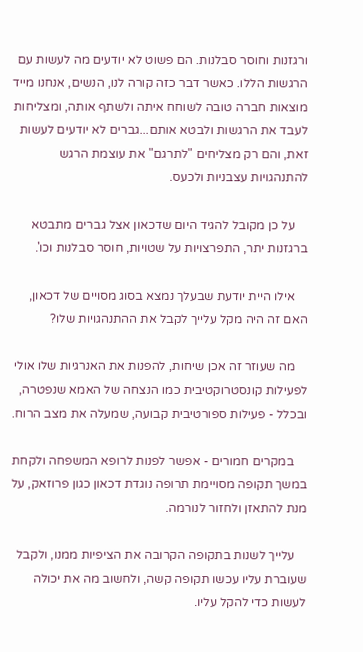ורגזנות וחוסר סבלנות. הם פשוט לא יודעים מה לעשות עם הרגשות הללו. כאשר דבר כזה קורה לנו, הנשים, אנחנו מייד מוצאות חברה טובה לשוחח איתה ולשתף אותה, ומצליחות לעבד את הרגשות ולבטא אותם...גברים לא יודעים לעשות זאת, והם רק מצליחים "לתרגם" את עוצמת הרגש להתנהגויות עצבניות ולכעס.

    על כן מקובל להגיד היום שדכאון אצל גברים מתבטא ברגזנות יתר, התפרצויות על שטויות, חוסר סבלנות וכו'.

    אילו היית יודעת שבעלך נמצא בסוג מסויים של דכאון, האם זה היה מקל עלייך לקבל את ההתנהגויות שלו?

    מה שעוזר זה אכן שיחות, להפנות את האנרגיות שלו אולי לפעילות קונסטרוקטיבית כמו הנצחה של האמא שנפטרה, ובכלל - פעילות ספורטיבית קבועה, שמעלה את מצב הרוח.

    במקרים חמורים - אפשר לפנות לרופא המשפחה ולקחת במשך תקופה מסויימת תרופה נוגדת דכאון כגון פרוזאק, על מנת להתאזן ולחזור לנורמה.

    עלייך לשנות בתקופה הקרובה את הציפיות ממנו, ולקבל שעוברת עליו עכשו תקופה קשה, ולחשוב מה את יכולה לעשות כדי להקל עליו.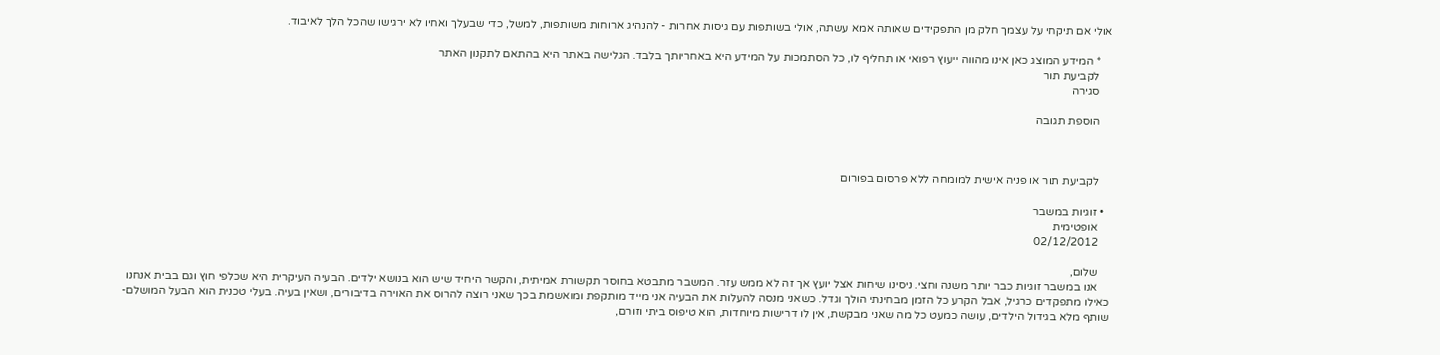אולי אם תיקחי על עצמך חלק מן התפקידים שאותה אמא עשתה, אולי בשותפות עם גיסות אחרות - להנהיג ארוחות משותפות, למשל, כדי שבעלך ואחיו לא ירגישו שהכל הלך לאיבוד.

    * המידע המוצג כאן אינו מהווה ייעוץ רפואי או תחליף לו, כל הסתמכות על המידע היא באחריותך בלבד. הגלישה באתר היא בהתאם לתקנון האתר
    לקביעת תור
    סגירה

    הוספת תגובה



    לקביעת תור או פניה אישית למומחה ללא פרסום בפורום

  • זוגיות במשבר
    אופטימית
    02/12/2012

    שלום,
    אנו במשבר זוגיות כבר יותר משנה וחצי. ניסינו שיחות אצל יועץ אך זה לא ממש עזר. המשבר מתבטא בחוסר תקשורת אמיתית, והקשר היחיד שיש הוא בנושא ילדים. הבעיה העיקרית היא שכלפי חוץ וגם בבית אנחנו כאילו מתפקדים כרגיל, אבל הקרע כל הזמן מבחינתי הולך וגדל. כשאני מנסה להעלות את הבעיה אני מייד מותקפת ומואשמת בכך שאני רוצה להרוס את האוירה בדיבורים, ושאין בעיה. בעלי טכנית הוא הבעל המושלם- שותף מלא בגידול הילדים, עושה כמעט כל מה שאני מבקשת, אין לו דרישות מיוחדות, הוא טיפוס ביתי וזורם,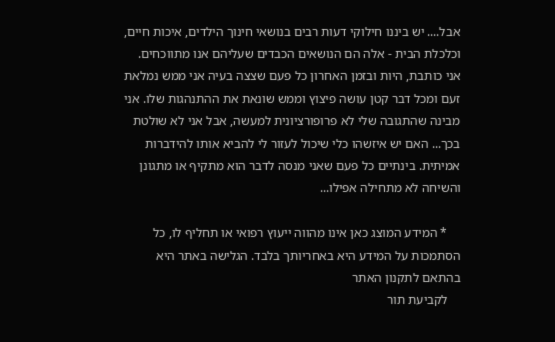אבל.... יש ביננו חילוקי דעות רבים בנושאי חינוך הילדים, איכות חיים, וכלכלת הבית - אלה הם הנושאים הכבדים שעליהם אנו מתווכחים. אני כותבת, היות ובזמן האחרון כל פעם שצצה בעיה אני ממש נמלאת זעם ומכל דבר קטן עושה פיצוץ וממש שונאת את ההתנהגות שלו. אני מבינה שהתגובה שלי לא פרופורציונית למעשה, אבל אני לא שולטת בכך... האם יש איזשהו כלי שיכול לעזור לי להביא אותו להידברות אמיתית. בינתיים כל פעם שאני מנסה לדבר הוא מתקיף או מתגונן והשיחה לא מתחילה אפילו...

    * המידע המוצג כאן אינו מהווה ייעוץ רפואי או תחליף לו, כל הסתמכות על המידע היא באחריותך בלבד. הגלישה באתר היא בהתאם לתקנון האתר
    לקביעת תור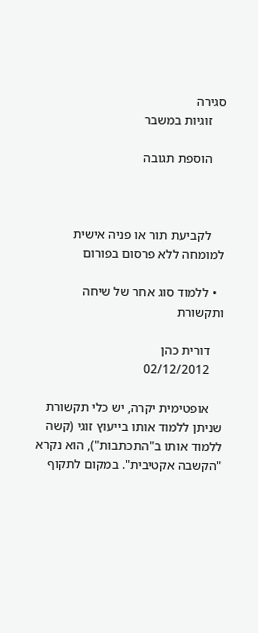סגירה
    זוגיות במשבר

    הוספת תגובה



    לקביעת תור או פניה אישית למומחה ללא פרסום בפורום

  • ללמוד סוג אחר של שיחה ותקשורת

    דורית כהן
    02/12/2012

    אופטימית יקרה, יש כלי תקשורת שניתן ללמוד אותו בייעוץ זוגי (קשה ללמוד אותו ב"התכתבות"), הוא נקרא "הקשבה אקטיבית". במקום לתקוף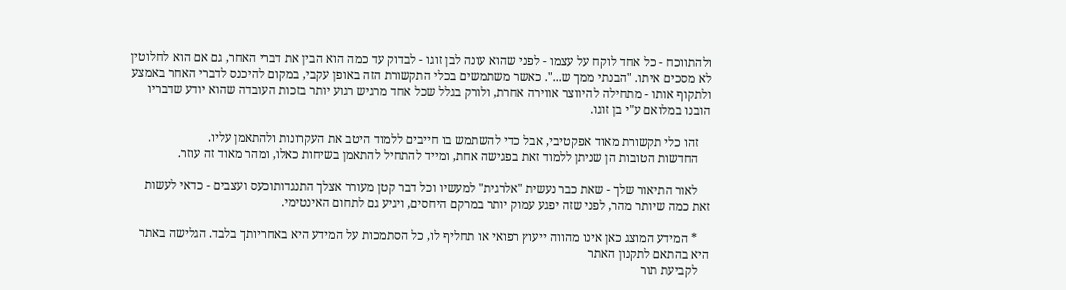ולהתווכח - כל אחד לוקח על עצמו - לפני שהוא עונה לבן זוגו - לבדוק עד כמה הוא הבין את דברי האחר, גם אם הוא לחלוטין לא מסכים איתו. "הבנתי ממך ש...". כאשר משתמשים בכלי התקשורת הזה באופן עקבי, במקום להיכנס לדברי האחר באמצע ולתקוף אותו - מתחילה להיווצר אווירה אחרת, ולורק בגלל שכל אחד מרגיש רגוע יותר בזכות העובדה שהוא יודע שדבריו הובנו במלואם ע"י בן זוגו.

    זהו כלי תקשורת מאוד אפקטיבי, אבל כדי להשתמש בו חייבים ללמוד היטב את העקרונות ולהתאמן עליו.
    החדשות הטובות הן שניתן ללמוד זאת בפגישה אחת, ומייד להתחיל להתאמן בשיחות כאלו, ומהר מאוד זה עוזר.

    לאור התיאור שלך - שאת כבר נעשית "אלרגית" למעשיו וכל דבר קטן מעורר אצלך התנגדותוכעס ועצבים - כדאי לעשות זאת כמה שיותר מהר, לפני שזה יפגע עמוק יותר במרקם היחסים, ויגיע גם לתחום האינטימי.

    * המידע המוצג כאן אינו מהווה ייעוץ רפואי או תחליף לו, כל הסתמכות על המידע היא באחריותך בלבד. הגלישה באתר היא בהתאם לתקנון האתר
    לקביעת תור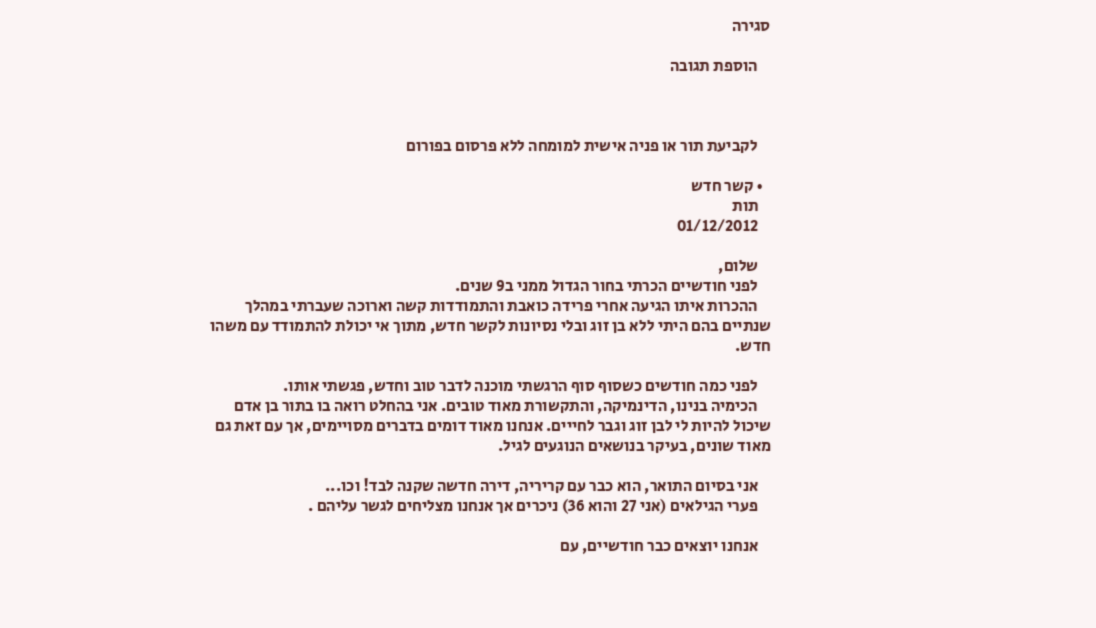סגירה

    הוספת תגובה



    לקביעת תור או פניה אישית למומחה ללא פרסום בפורום

  • קשר חדש
    תות
    01/12/2012

    שלום,
    לפני חודשיים הכרתי בחור הגדול ממני ב9 שנים.
    ההכרות איתו הגיעה אחרי פרידה כואבת והתמודדות קשה וארוכה שעברתי במהלך שנתיים בהם היתי ללא בן זוג ובלי נסיונות לקשר חדש, מתוך אי יכולת להתמודד עם משהו חדש.

    לפני כמה חודשים כשסוף סוף הרגשתי מוכנה לדבר טוב וחדש, פגשתי אותו.
    הכימיה בנינו, הדינמיקה, והתקשורת מאוד טובים. אני בהחלט רואה בו בתור בן אדם שיכול להיות לי לבן זוג וגבר לחייים. אנחנו מאוד דומים בדברים מסויימים, אך עם זאת גם מאוד שונים, בעיקר בנושאים הנוגעים לגיל.

    אני בסיום התואר, הוא כבר עם קריריה, דירה חדשה שקנה לבד! וכו...
    פערי הגילאים (אני 27 והוא 36) ניכרים אך אנחנו מצליחים לגשר עליהם .

    אנחנו יוצאים כבר חודשיים, עם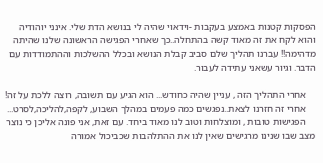הפסקות קטנות באמצע בעקבות -וידאוי שהיה לי בנושא הדת שלי. אינני יוהודיה והוא לקח את זה מאוד קשה בהתחלה..כך שאחרי הפגישה הראשונה שלנו שהיתה מדהימה!! עברנו תהליך שלם סביב קבלת הנושא ובכלל ההשלכות וההתמודדות עם הדבר. וגיור עשאני עתידה לעבור.

    אחרי התהליך הזה , עניין שהיה כחודש... הוא הגיע עם תשובה, רוצה ללכת על זה!
    אחרי זה חזרנו לצאת..נפגשים כמה פעמים במהלך השבוע, לקפה,להליכה,לסרט...
    הפגישות טובות , ומוצלחות וטוב לנו מאוד ביחד. עם זאת, אני פונה אליכן כי נוצר מצב שבו שנינו מרגישים שאין לנו את ההתלהבות שכביכול אמורה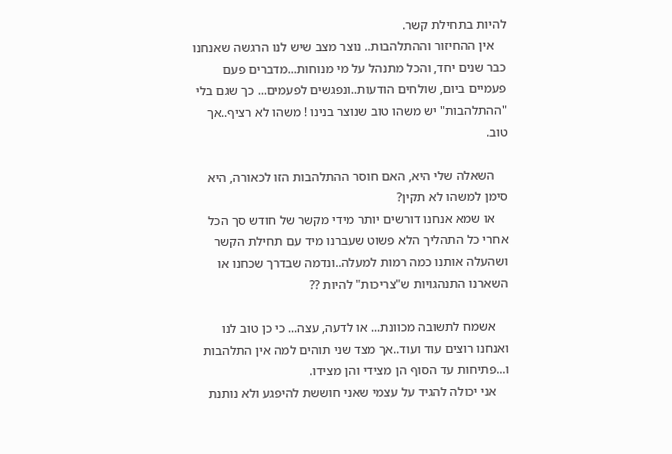להיות בתחילת קשר.
    אין ההחיזור וההתלהבות.. נוצר מצב שיש לנו הרגשה שאנחנו כבר שנים יחד, והכל מתנהל על מי מנוחות...מדברים פעם פעמיים ביום, שולחים הודעות..ונפגשים לפעמים... כך שגם בלי "ההתלהבות" יש משהו טוב שנוצר בנינו ! משהו לא רציף..אך טוב.

    השאלה שלי היא, האם חוסר ההתלהבות הזו לכאורה, היא סימן למשהו לא תקין?
    או שמא אנחנו דורשים יותר מידי מקשר של חודש סך הכל אחרי כל התהליך הלא פשוט שעברנו מיד עם תחילת הקשר ושהעלה אותנו כמה רמות למעלה..ונדמה שבדרך שכחנו או השארנו התנהגויות ש"צריכות" להיות ??

    אשמח לתשובה מכוונת... או לדעה, עצה... כי כן טוב לנו ואנחנו רוצים עוד ועוד..אך מצד שני תוהים למה אין התלהבות ו...פתיחות עד הסוף הן מצידי והן מצידו.
    אני יכולה להגיד על עצמי שאני חוששת להיפגע ולא נותנת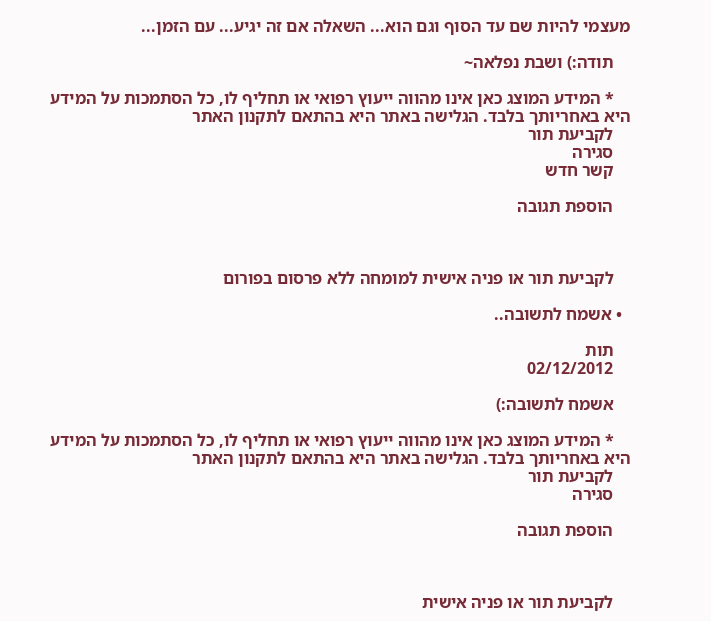מעצמי להיות שם עד הסוף וגם הוא... השאלה אם זה יגיע... עם הזמן...

    תודה:) ושבת נפלאה~

    * המידע המוצג כאן אינו מהווה ייעוץ רפואי או תחליף לו, כל הסתמכות על המידע היא באחריותך בלבד. הגלישה באתר היא בהתאם לתקנון האתר
    לקביעת תור
    סגירה
    קשר חדש

    הוספת תגובה



    לקביעת תור או פניה אישית למומחה ללא פרסום בפורום

  • אשמח לתשובה..

    תות
    02/12/2012

    אשמח לתשובה:)

    * המידע המוצג כאן אינו מהווה ייעוץ רפואי או תחליף לו, כל הסתמכות על המידע היא באחריותך בלבד. הגלישה באתר היא בהתאם לתקנון האתר
    לקביעת תור
    סגירה

    הוספת תגובה



    לקביעת תור או פניה אישית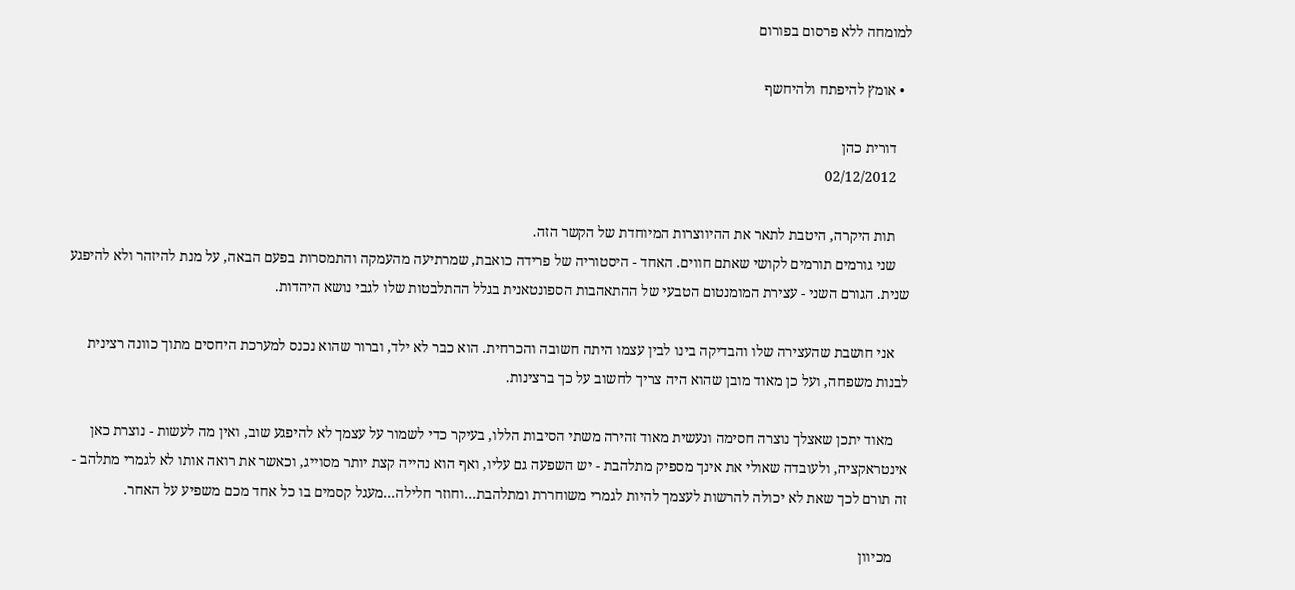למומחה ללא פרסום בפורום

  • אומץ להיפתח ולהיחשף

    דורית כהן
    02/12/2012

    תות היקרה, היטבת לתאר את ההיווצרות המיוחדת של הקשר הזה.
    שני גורמים תורמים לקושי שאתם חווים. האחד - היסטוריה של פרידה כואבת, שמרתיעה מהעמקה והתמסרות בפעם הבאה, על מנת להיזהר ולא להיפגע שנית. הגורם השני - עצירת המומנטום הטבעי של ההתאהבות הספונטאנית בגלל ההתלבטות שלו לגבי נושא היהדות.

    אני חושבת שהעצירה שלו והבדיקה בינו לבין עצמו היתה חשובה והכרחית. הוא כבר לא ילד, וברור שהוא נכנס למערכת היחסים מתוך כוונה רצינית לבנות משפחה, ועל כן מאוד מובן שהוא היה צריך לחשוב על כך ברצינות.

    מאוד יתכן שאצלך נוצרה חסימה ונעשית מאוד זהירה משתי הסיבות הללו, בעיקר כדי לשמור על עצמך לא להיפגע שוב, ואין מה לעשות - נוצרת כאן אינטראקציה, ולעובדה שאולי את אינך מספיק מתלהבת - יש השפעה גם עליו, ואף הוא נהייה קצת יותר מסוייג, וכאשר את רואה אותו לא לגמרי מתלהב - זה תורם לכך שאת לא יכולה להרשות לעצמך להיות לגמרי משוחררת ומתלהבת...וחוזר חלילה...מעגל קסמים בו כל אחד מכם משפיע על האחר.

    מכיוון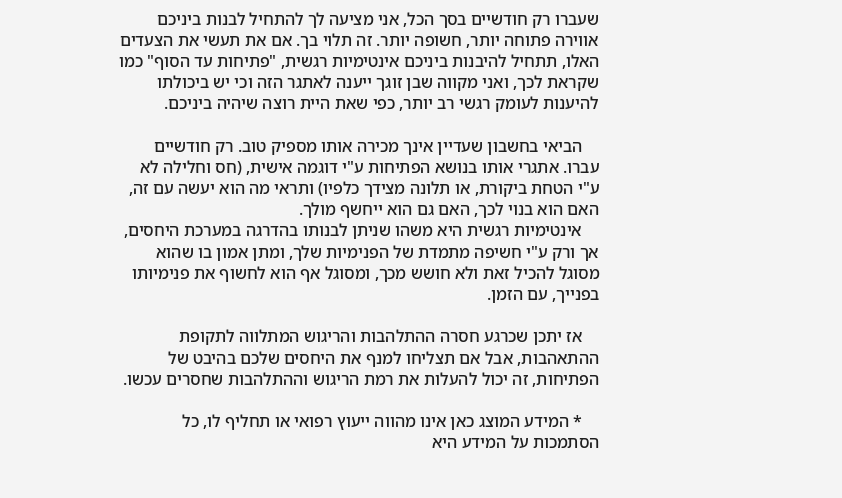שעברו רק חודשיים בסך הכל, אני מציעה לך להתחיל לבנות ביניכם אווירה פתוחה יותר, חשופה יותר. זה תלוי בך. אם את תעשי את הצעדים האלו, תתחיל להיבנות ביניכם אינטימיות רגשית, "פתיחות עד הסוף" כמו שקראת לכך, ואני מקווה שבן זוגך ייענה לאתגר הזה וכי יש ביכולתו להיענות לעומק רגשי רב יותר, כפי שאת היית רוצה שיהיה ביניכם.

    הביאי בחשבון שעדיין אינך מכירה אותו מספיק טוב. רק חודשיים עברו. אתגרי אותו בנושא הפתיחות ע"י דוגמה אישית, (חס וחלילה לא ע"י הטחת ביקורת, או תלונה מצידך כלפיו) ותראי מה הוא יעשה עם זה, האם הוא בנוי לכך, האם גם הוא ייחשף מולך.
    אינטימיות רגשית היא משהו שניתן לבנותו בהדרגה במערכת היחסים, אך ורק ע"י חשיפה מתמדת של הפנימיות שלך, ומתן אמון בו שהוא מסוגל להכיל זאת ולא חושש מכך, ומסוגל אף הוא לחשוף את פנימיותו בפנייך, עם הזמן.

    אז יתכן שכרגע חסרה ההתלהבות והריגוש המתלווה לתקופת ההתאהבות, אבל אם תצליחו למנף את היחסים שלכם בהיבט של הפתיחות, זה יכול להעלות את רמת הריגוש וההתלהבות שחסרים עכשו.

    * המידע המוצג כאן אינו מהווה ייעוץ רפואי או תחליף לו, כל הסתמכות על המידע היא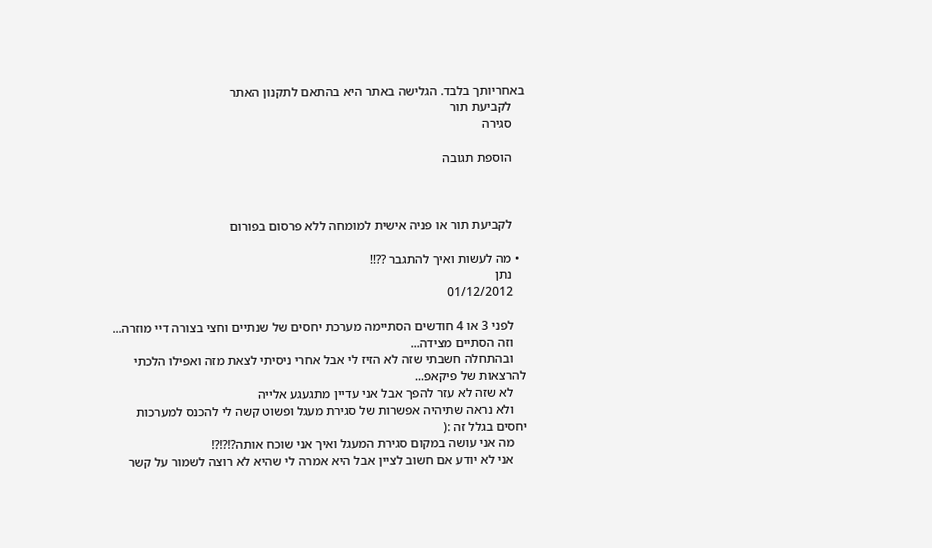באחריותך בלבד. הגלישה באתר היא בהתאם לתקנון האתר
    לקביעת תור
    סגירה

    הוספת תגובה



    לקביעת תור או פניה אישית למומחה ללא פרסום בפורום

  • מה לעשות ואיך להתגבר ??!!
    נתן
    01/12/2012

    לפני 3 או 4 חודשים הסתיימה מערכת יחסים של שנתיים וחצי בצורה דיי מוזרה...
    וזה הסתיים מצידה...
    ובהתחלה חשבתי שזה לא הזיז לי אבל אחרי ניסיתי לצאת מזה ואפילו הלכתי להרצאות של פיקאפ...
    לא שזה לא עזר להפך אבל אני עדיין מתגעגע אלייה
    ולא נראה שתיהיה אפשרות של סגירת מעגל ופשוט קשה לי להכנס למערכות יחסים בגלל זה :(
    מה אני עושה במקום סגירת המעגל ואיך אני שוכח אותה?!?!?!
    אני לא יודע אם חשוב לציין אבל היא אמרה לי שהיא לא רוצה לשמור על קשר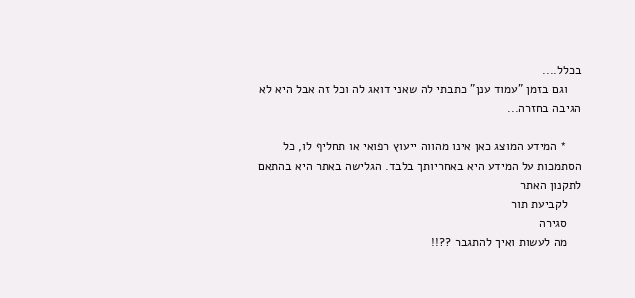בכלל....
    וגם בזמן "עמוד ענן" כתבתי לה שאני דואג לה וכל זה אבל היא לא הגיבה בחזרה...

    * המידע המוצג כאן אינו מהווה ייעוץ רפואי או תחליף לו, כל הסתמכות על המידע היא באחריותך בלבד. הגלישה באתר היא בהתאם לתקנון האתר
    לקביעת תור
    סגירה
    מה לעשות ואיך להתגבר ??!!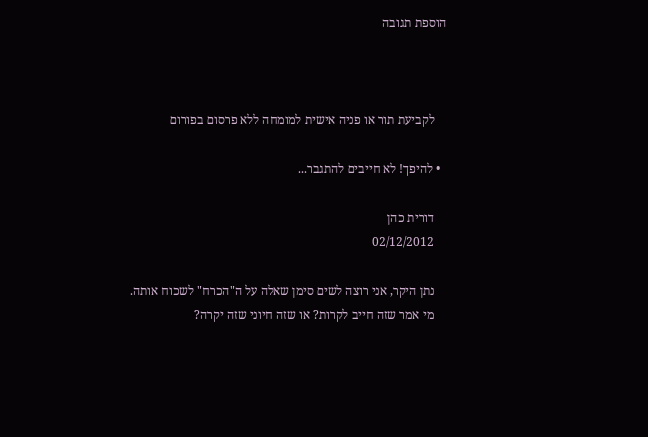הוספת תגובה



    לקביעת תור או פניה אישית למומחה ללא פרסום בפורום

  • להיפך! לא חייבים להתגבר...

    דורית כהן
    02/12/2012

    נתן היקר, אני רוצה לשים סימן שאלה על ה"הכרח" לשכוח אותה.
    מי אמר שזה חייב לקרות? או שזה חיוני שזה יקרה?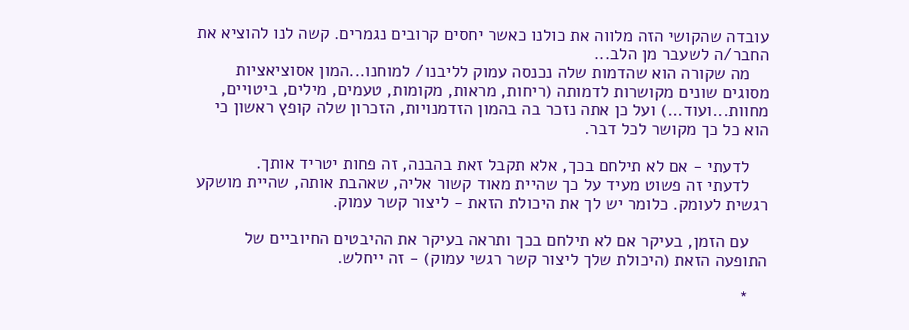עובדה שהקושי הזה מלווה את כולנו כאשר יחסים קרובים נגמרים. קשה לנו להוציא את החבר/ה לשעבר מן הלב...
    מה שקורה הוא שהדמות שלה נכנסה עמוק לליבנו/ למוחנו...המון אסוציאציות מסוגים שונים מקושרות לדמותה (ריחות, מראות, מקומות, טעמים, מילים, ביטויים, מחוות...ועוד...) ועל כן אתה נזכר בה בהמון הזדמנויות, הזכרון שלה קופץ ראשון כי הוא כל כך מקושר לכל דבר.

    לדעתי - אם לא תילחם בכך, אלא תקבל זאת בהבנה, זה פחות יטריד אותך.
    לדעתי זה פשוט מעיד על כך שהיית מאוד קשור אליה, שאהבת אותה, שהיית מושקע רגשית לעומק. כלומר יש לך את היכולת הזאת - ליצור קשר עמוק.

    עם הזמן, בעיקר אם לא תילחם בכך ותראה בעיקר את ההיבטים החיוביים של התופעה הזאת (היכולת שלך ליצור קשר רגשי עמוק) - זה ייחלש.

    *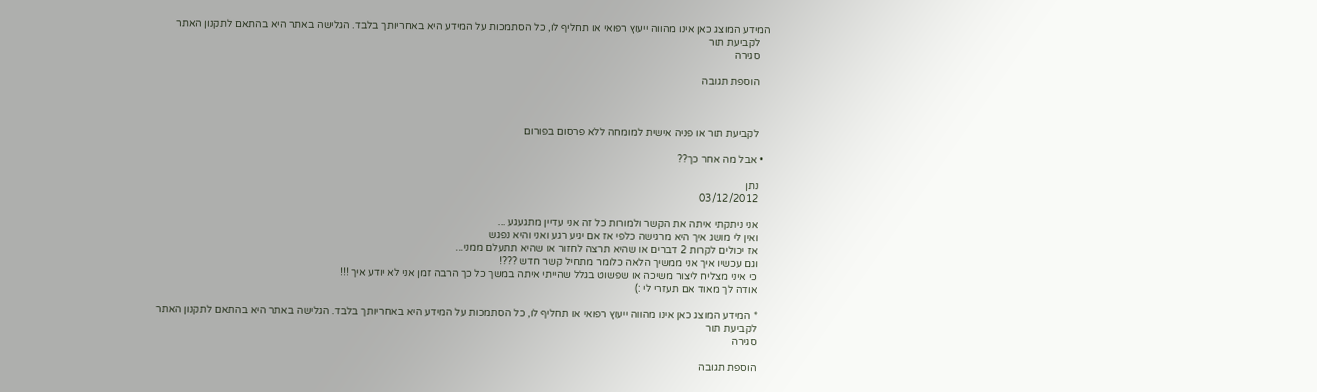המידע המוצג כאן אינו מהווה ייעוץ רפואי או תחליף לו, כל הסתמכות על המידע היא באחריותך בלבד. הגלישה באתר היא בהתאם לתקנון האתר
    לקביעת תור
    סגירה

    הוספת תגובה



    לקביעת תור או פניה אישית למומחה ללא פרסום בפורום

  • אבל מה אחר כך??

    נתן
    03/12/2012

    אני ניתקתי איתה את הקשר ולמורות כל זה אני עדיין מתגעגע ...
    ואין לי מושג איך היא מרגישה כלפי אז אם יגיע רגע ואני והיא נפגש
    אז יכולים לקרות 2 דברים או שהיא תרצה לחזור או שהיא תתעלם ממני...
    וגם עכשיו איך אני ממשיך הלאה כלומר מתחיל קשר חדש ???!
    כי איני מצליח ליצור משיכה או שפשוט בגלל שהייתי איתה במשך כל כך הרבה זמן אני לא יודע איך !!!
    אודה לך מאוד אם תעזרי לי :)

    * המידע המוצג כאן אינו מהווה ייעוץ רפואי או תחליף לו, כל הסתמכות על המידע היא באחריותך בלבד. הגלישה באתר היא בהתאם לתקנון האתר
    לקביעת תור
    סגירה

    הוספת תגובה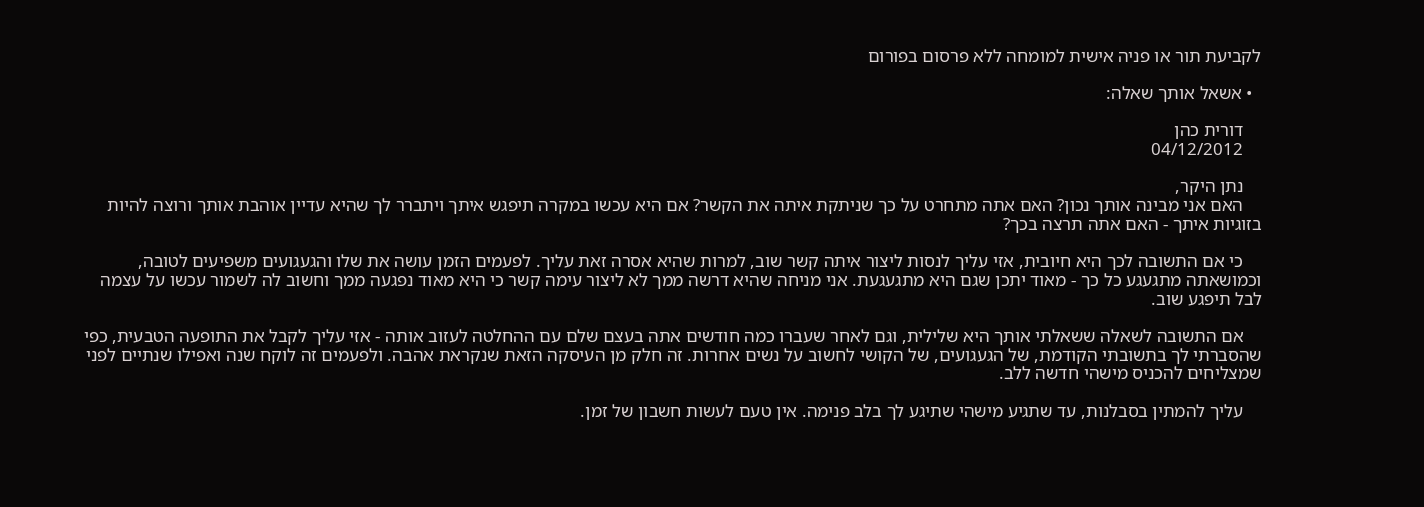לקביעת תור או פניה אישית למומחה ללא פרסום בפורום

  • אשאל אותך שאלה:

    דורית כהן
    04/12/2012

    נתן היקר,
    האם אני מבינה אותך נכון? האם אתה מתחרט על כך שניתקת איתה את הקשר? אם היא עכשו במקרה תיפגש איתך ויתברר לך שהיא עדיין אוהבת אותך ורוצה להיות בזוגיות איתך - האם אתה תרצה בכך?

    כי אם התשובה לכך היא חיובית, אזי עליך לנסות ליצור איתה קשר שוב, למרות שהיא אסרה זאת עליך. לפעמים הזמן עושה את שלו והגעגועים משפיעים לטובה, וכמושאתה מתגעגע כל כך - מאוד יתכן שגם היא מתגעגעת. אני מניחה שהיא דרשה ממך לא ליצור עימה קשר כי היא מאוד נפגעה ממך וחשוב לה לשמור עכשו על עצמה לבל תיפגע שוב.

    אם התשובה לשאלה ששאלתי אותך היא שלילית, וגם לאחר שעברו כמה חודשים אתה בעצם שלם עם ההחלטה לעזוב אותה - אזי עליך לקבל את התופעה הטבעית, כפי שהסברתי לך בתשובתי הקודמת, של הגעגועים, של הקושי לחשוב על נשים אחרות. זה חלק מן העיסקה הזאת שנקראת אהבה. ולפעמים זה לוקח שנה ואפילו שנתיים לפני שמצליחים להכניס מישהי חדשה ללב.

    עליך להמתין בסבלנות, עד שתגיע מישהי שתיגע לך בלב פנימה. אין טעם לעשות חשבון של זמן.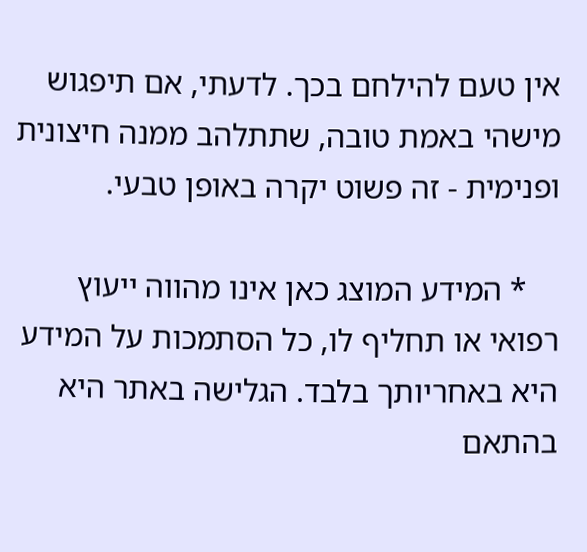אין טעם להילחם בכך. לדעתי, אם תיפגוש מישהי באמת טובה, שתתלהב ממנה חיצונית ופנימית - זה פשוט יקרה באופן טבעי.

    * המידע המוצג כאן אינו מהווה ייעוץ רפואי או תחליף לו, כל הסתמכות על המידע היא באחריותך בלבד. הגלישה באתר היא בהתאם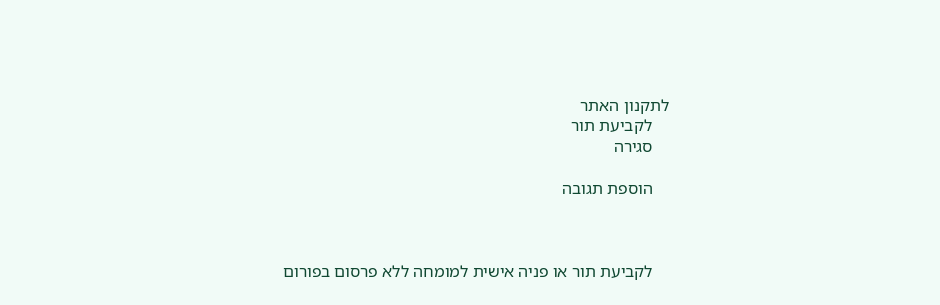לתקנון האתר
    לקביעת תור
    סגירה

    הוספת תגובה



    לקביעת תור או פניה אישית למומחה ללא פרסום בפורום